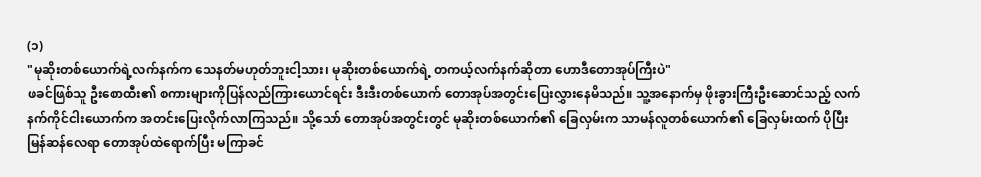(၁)
"မုဆိုးတစ်ယောက်ရဲ့လက်နက်က သေနတ်မဟုတ်ဘူးငါ့သား၊ မုဆိုးတစ်ယောက်ရဲ့ တကယ့်လက်နက်ဆိုတာ ဟောဒီတောအုပ်ကြီးပဲ"
ဖခင်ဖြစ်သူ ဦးစောထီး၏ စကားများကိုပြန်လည်ကြားယောင်ရင်း ဒီးဒီးတစ်ယောက် တောအုပ်အတွင်းပြေးလွှားနေမိသည်။ သူ့အနောက်မှ ဖိုးခွားကြီးဦးဆောင်သည့် လက်နက်ကိုင်ငါးယောက်က အတင်းပြေးလိုက်လာကြသည်။ သို့သော် တောအုပ်အတွင်းတွင် မုဆိုးတစ်ယောက်၏ ခြေလှမ်းက သာမန်လူတစ်ယောက်၏ ခြေလှမ်းထက် ပိုပြီးမြန်ဆန်လေရာ တောအုပ်ထဲရောက်ပြီး မကြာခင်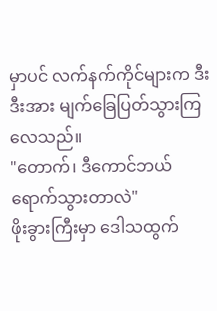မှာပင် လက်နက်ကိုင်များက ဒီးဒီးအား မျက်ခြေပြတ်သွားကြလေသည်။
"တောက်၊ ဒီကောင်ဘယ်ရောက်သွားတာလဲ"
ဖိုးခွားကြီးမှာ ဒေါသထွက်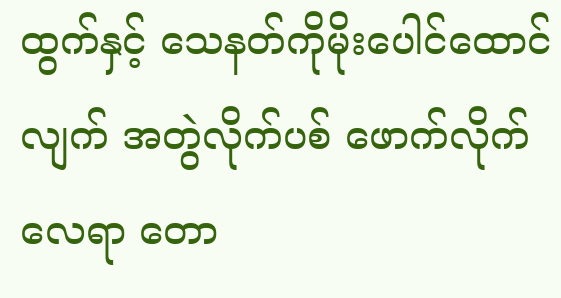ထွက်နှင့် သေနတ်ကိုမိုးပေါင်ထောင်လျက် အတွဲလိုက်ပစ် ဖောက်လိုက်လေရာ တော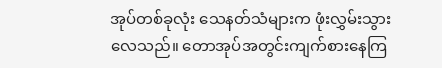အုပ်တစ်ခုလုံး သေနတ်သံများက ဖုံးလွှမ်းသွားလေသည်။ တောအုပ်အတွင်းကျက်စားနေကြ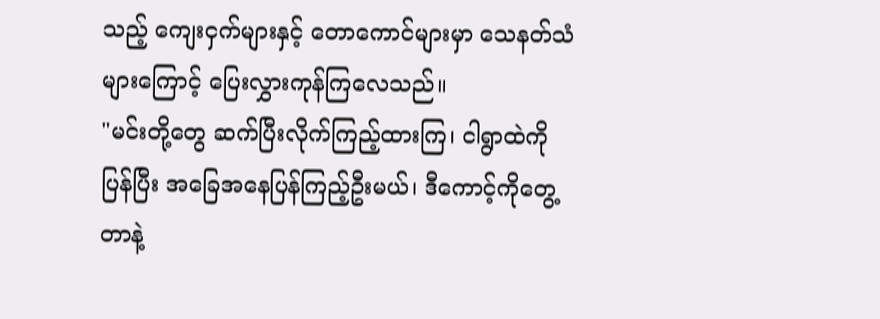သည့် ကျေးငှက်များနှင့် တောကောင်များမှာ သေနတ်သံများကြောင့် ပြေးလွှားကုန်ကြလေသည်။
"မင်းတို့တွေ ဆက်ပြီးလိုက်ကြည့်ထားကြ၊ ငါရွာထဲကိုပြန်ပြီး အခြေအနေပြန်ကြည့်ဦးမယ်၊ ဒီကောင့်ကိုတွေ့တာနဲ့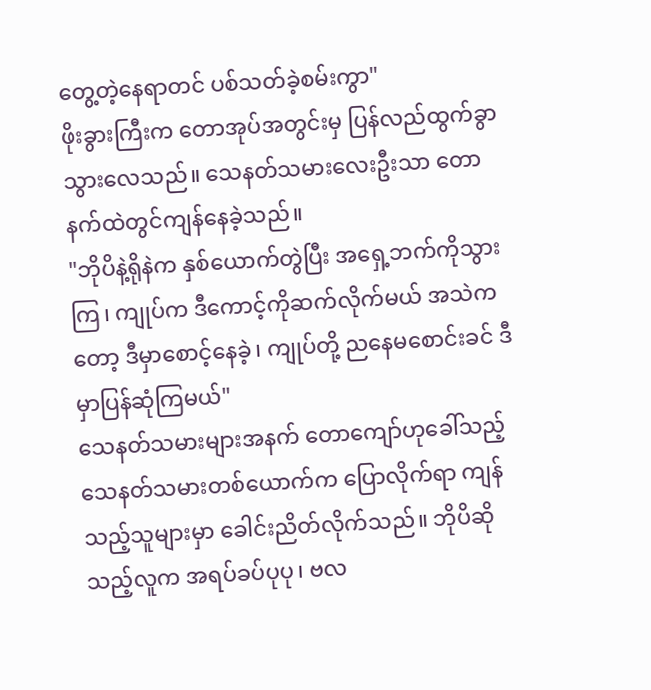တွေ့တဲ့နေရာတင် ပစ်သတ်ခဲ့စမ်းကွာ"
ဖိုးခွားကြီးက တောအုပ်အတွင်းမှ ပြန်လည်ထွက်ခွာသွားလေသည်။ သေနတ်သမားလေးဦးသာ တောနက်ထဲတွင်ကျန်နေခဲ့သည်။
"ဘိုပိနဲ့ရိုနဲက နှစ်ယောက်တွဲပြီး အရှေ့ဘက်ကိုသွားကြ၊ ကျုပ်က ဒီကောင့်ကိုဆက်လိုက်မယ် အသဲကတော့ ဒီမှာစောင့်နေခဲ့၊ ကျုပ်တို့ ညနေမစောင်းခင် ဒီမှာပြန်ဆုံကြမယ်"
သေနတ်သမားများအနက် တောကျော်ဟုခေါ်သည့် သေနတ်သမားတစ်ယောက်က ပြောလိုက်ရာ ကျန်သည့်သူများမှာ ခေါင်းညိတ်လိုက်သည်။ ဘိုပိဆိုသည့်လူက အရပ်ခပ်ပုပု၊ ဗလ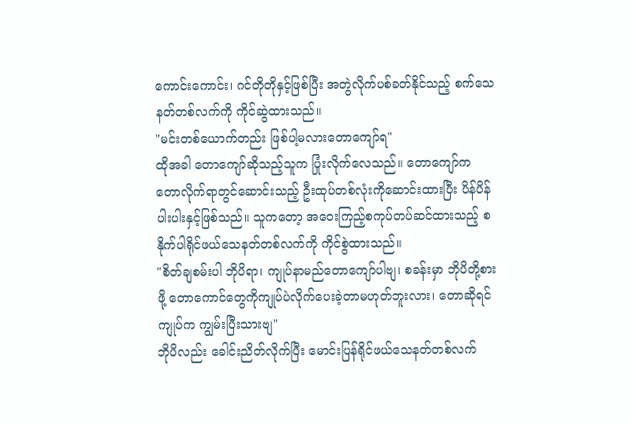ကောင်းကောင်း၊ ဂင်တိုတိုနှင့်ဖြစ်ပြီး အတွဲလိုက်ပစ်ခတ်နိုင်သည့် စက်သေနတ်တစ်လက်ကို ကိုင်ဆွဲထားသည်။
"မင်းတစ်ယောက်တည်း ဖြစ်ပါ့မလားတောကျော်ရ"
ထိုအခါ တောကျော်ဆိုသည့်သူက ပြုံးလိုက်လေသည်။ တောကျော်က တောလိုက်ရာတွင်ဆောင်းသည့် ဦးထုပ်တစ်လုံးကိုဆောင်းထားပြီး ပိန်ပိန်ပါးပါးနှင့်ဖြစ်သည်။ သူကတော့ အဝေးကြည့်စကုပ်တပ်ဆင်ထားသည့် စနိုက်ပါရိုင်ဖယ်သေနတ်တစ်လက်ကို ကိုင်စွဲထားသည်။
"စိတ်ချစမ်းပါ ဘိုပိရာ၊ ကျုပ်နာမည်တောကျော်ပါဗျ၊ စခန်းမှာ ဘိုပိတို့စားဖို့ တောကောင်တွေကိုကျုပ်ပဲလိုက်ပေးခဲ့တာမဟုတ်ဘူးလား၊ တောဆိုရင် ကျုပ်က ကျွမ်းပြီးသားဗျ"
ဘိုပိလည်း ခေါင်းညိတ်လိုက်ပြီး မောင်းပြန်ရိုင်ဖယ်သေနတ်တစ်လက်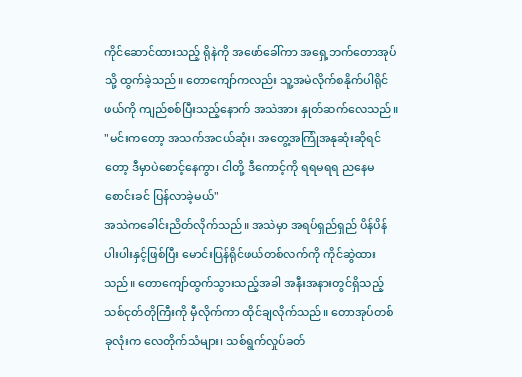ကိုင်ဆောင်ထားသည့် ရိုနဲကို အဖော်ခေါ်ကာ အရှေ့ဘက်တောအုပ်သို့ ထွက်ခဲ့သည်။ တောကျော်ကလည်း သူ့အမဲလိုက်စနိုက်ပါရိုင်ဖယ်ကို ကျည်စစ်ပြီးသည့်နောက် အသဲအား နှုတ်ဆက်လေသည်။
"မင်းကတော့ အသက်အငယ်ဆုံး၊ အတွေ့အကြုံအနုဆုံးဆိုရင်တော့ ဒီမှာပဲစောင့်နေကွာ၊ ငါတို့ ဒီကောင့်ကို ရရမရရ ညနေမစောင်းခင် ပြန်လာခဲ့မယ်"
အသဲကခေါင်းညိတ်လိုက်သည်။ အသဲမှာ အရပ်ရှည်ရှည် ပိန်ပိန်ပါးပါးနှင့်ဖြစ်ပြီး မောင်းပြန်ရိုင်ဖယ်တစ်လက်ကို ကိုင်ဆွဲထားသည်။ တောကျော်ထွက်သွားသည့်အခါ အနီးအနားတွင်ရှိသည့် သစ်ငုတ်တိုကြီးကို မှီလိုက်ကာ ထိုင်ချလိုက်သည်။ တောအုပ်တစ်ခုလုံးက လေတိုက်သံများ၊ သစ်ရွက်လှုပ်ခတ်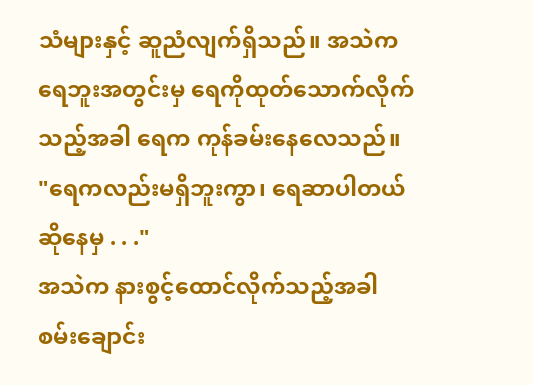သံများနှင့် ဆူညံလျက်ရှိသည်။ အသဲက ရေဘူးအတွင်းမှ ရေကိုထုတ်သောက်လိုက်သည့်အခါ ရေက ကုန်ခမ်းနေလေသည်။
"ရေကလည်းမရှိဘူးကွာ၊ ရေဆာပါတယ်ဆိုနေမှ . . ."
အသဲက နားစွင့်ထောင်လိုက်သည့်အခါ စမ်းချောင်း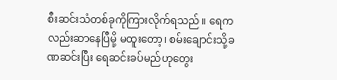စီးဆင်းသံတစ်ခုကိုကြားလိုက်ရသည်။ ရေကလည်းဆာနေပြီမို့ မထူးတော့၊ စမ်းချောင်းသို့ခဏဆင်းပြီး ရေဆင်းခပ်မည်ဟုတွေး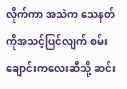လိုက်ကာ အသဲက သေနတ်ကိုအသင့်ပြင်လျက် စမ်းချောင်းကလေးဆီသို့ ဆင်း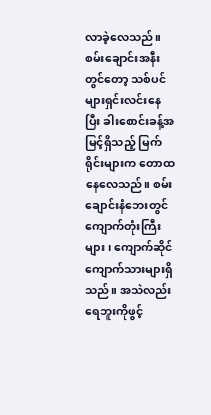လာခဲ့လေသည်။
စမ်းချောင်းအနီးတွင်တော့ သစ်ပင်များရှင်းလင်းနေပြီး ခါးစောင်းခန့်အမြင့်ရှိသည့် မြက်ရိုင်းများက တောထနေလေသည်။ စမ်းချောင်းနံဘေးတွင် ကျောက်တုံးကြီးများ၊ ကျောက်ဆိုင်ကျောက်သားများရှိသည်။ အသဲလည်း ရေဘူးကိုဖွင့်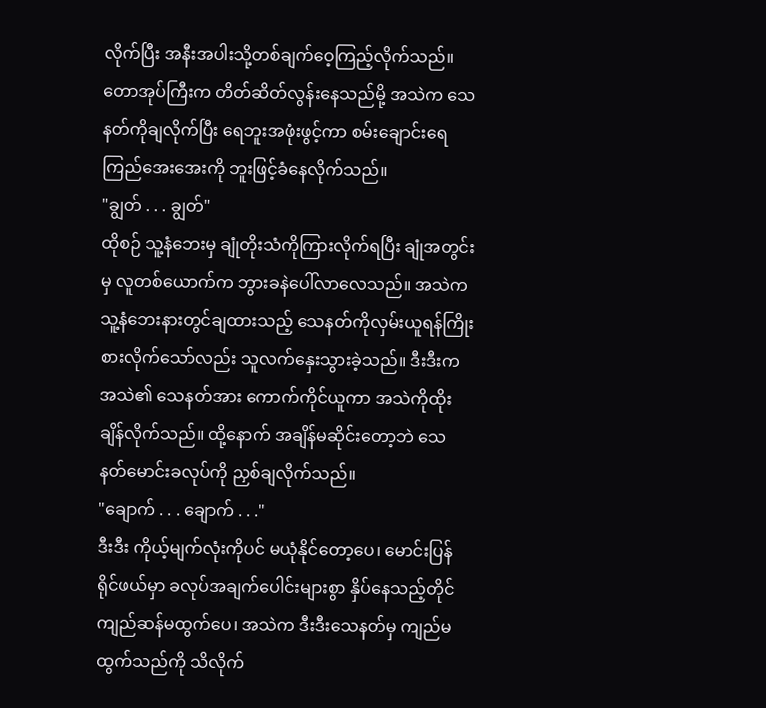လိုက်ပြီး အနီးအပါးသို့တစ်ချက်ဝေ့ကြည့်လိုက်သည်။ တောအုပ်ကြီးက တိတ်ဆိတ်လွန်းနေသည်မို့ အသဲက သေနတ်ကိုချလိုက်ပြီး ရေဘူးအဖုံးဖွင့်ကာ စမ်းချောင်းရေကြည်အေးအေးကို ဘူးဖြင့်ခံနေလိုက်သည်။
"ချွတ် . . . ချွတ်"
ထိုစဉ် သူ့နံဘေးမှ ချုံတိုးသံကိုကြားလိုက်ရပြီး ချုံအတွင်းမှ လူတစ်ယောက်က ဘွားခနဲပေါ်လာလေသည်။ အသဲက သူ့နံဘေးနားတွင်ချထားသည့် သေနတ်ကိုလှမ်းယူရန်ကြိုးစားလိုက်သော်လည်း သူလက်နှေးသွားခဲ့သည်။ ဒီးဒီးက အသဲ၏ သေနတ်အား ကောက်ကိုင်ယူကာ အသဲကိုထိုးချိန်လိုက်သည်။ ထို့နောက် အချိန်မဆိုင်းတော့ဘဲ သေနတ်မောင်းခလုပ်ကို ညှစ်ချလိုက်သည်။
"ချောက် . . . ချောက် . . ."
ဒီးဒီး ကိုယ့်မျက်လုံးကိုပင် မယုံနိုင်တော့ပေ၊ မောင်းပြန်ရိုင်ဖယ်မှာ ခလုပ်အချက်ပေါင်းများစွာ နှိပ်နေသည့်တိုင် ကျည်ဆန်မထွက်ပေ၊ အသဲက ဒီးဒီးသေနတ်မှ ကျည်မထွက်သည်ကို သိလိုက်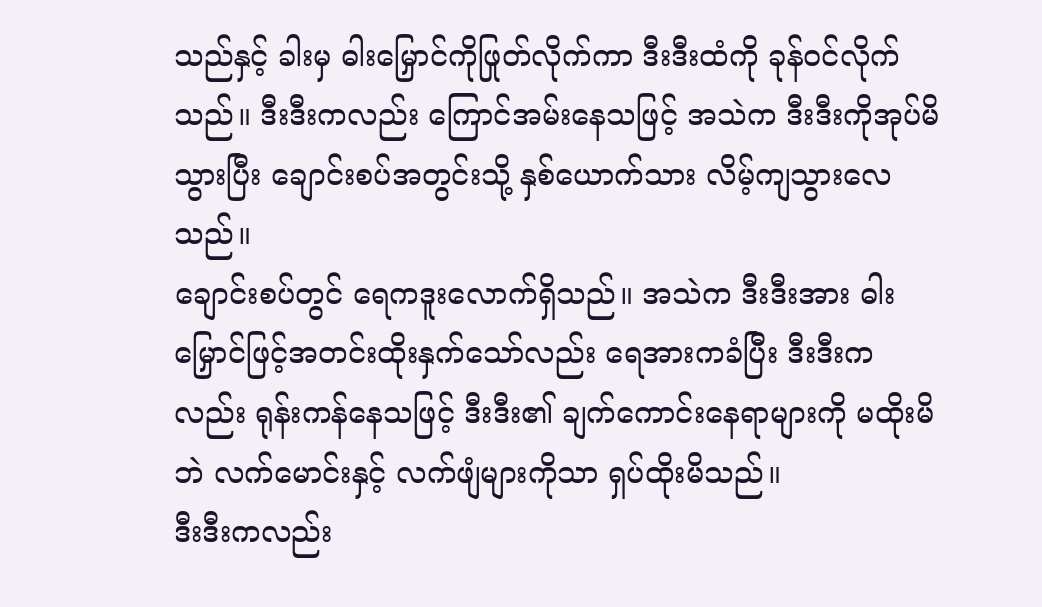သည်နှင့် ခါးမှ ဓါးမြှောင်ကိုဖြုတ်လိုက်ကာ ဒီးဒီးထံကို ခုန်ဝင်လိုက်သည်။ ဒီးဒီးကလည်း ကြောင်အမ်းနေသဖြင့် အသဲက ဒီးဒီးကိုအုပ်မိသွားပြီး ချောင်းစပ်အတွင်းသို့ နှစ်ယောက်သား လိမ့်ကျသွားလေသည်။
ချောင်းစပ်တွင် ရေကဒူးလောက်ရှိသည်။ အသဲက ဒီးဒီးအား ဓါးမြှောင်ဖြင့်အတင်းထိုးနှက်သော်လည်း ရေအားကခံပြီး ဒီးဒီးကလည်း ရုန်းကန်နေသဖြင့် ဒီးဒီး၏ ချက်ကောင်းနေရာများကို မထိုးမိဘဲ လက်မောင်းနှင့် လက်ဖျံများကိုသာ ရှပ်ထိုးမိသည်။
ဒီးဒီးကလည်း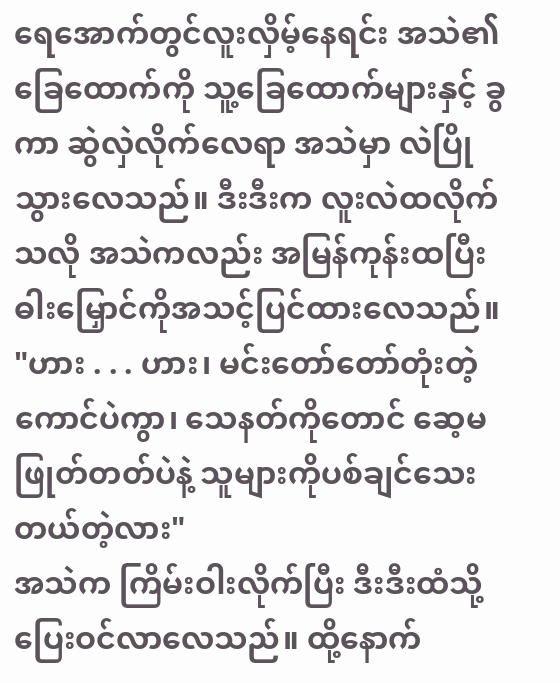ရေအောက်တွင်လူးလှိမ့်နေရင်း အသဲ၏ ခြေထောက်ကို သူ့ခြေထောက်များနှင့် ခွကာ ဆွဲလှဲလိုက်လေရာ အသဲမှာ လဲပြိုသွားလေသည်။ ဒီးဒီးက လူးလဲထလိုက်သလို အသဲကလည်း အမြန်ကုန်းထပြီး ဓါးမြှောင်ကိုအသင့်ပြင်ထားလေသည်။
"ဟား . . . ဟား၊ မင်းတော်တော်တုံးတဲ့ကောင်ပဲကွာ၊ သေနတ်ကိုတောင် ဆေ့မဖြုတ်တတ်ပဲနဲ့ သူများကိုပစ်ချင်သေးတယ်တဲ့လား"
အသဲက ကြိမ်းဝါးလိုက်ပြီး ဒီးဒီးထံသို့ပြေးဝင်လာလေသည်။ ထို့နောက်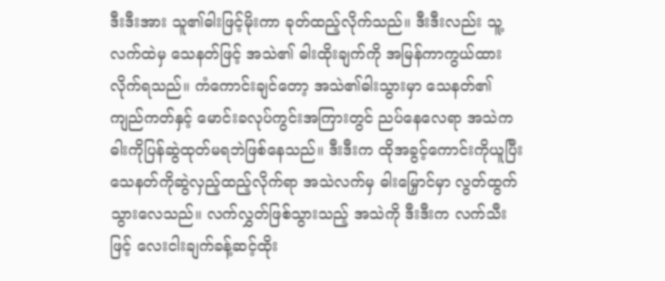ဒီးဒီးအား သူ၏ဓါးဖြင့်မိုးကာ ခုတ်ထည့်လိုက်သည်။ ဒီးဒီးလည်း သူ့လက်ထဲမှ သေနတ်ဖြင့် အသဲ၏ ဓါးထိုးချက်ကို အမြန်ကာကွယ်ထားလိုက်ရသည်။ ကံကောင်းချင်တော့ အသဲ၏ဓါးသွားမှာ သေနတ်၏ ကျည်ကတ်နှင့် မောင်းခလုပ်ကွင်းအကြားတွင် ညပ်နေလေရာ အသဲက ဓါးကိုပြန်ဆွဲထုတ်မရဘဲဖြစ်နေသည်။ ဒီးဒီးက ထိုအခွင့်ကောင်းကိုယူပြီး သေနတ်ကိုဆွဲလှည့်ထည့်လိုက်ရာ အသဲလက်မှ ဓါးမြှောင်မှာ လွတ်ထွက်သွားလေသည်။ လက်လွှတ်ဖြစ်သွားသည့် အသဲကို ဒီးဒီးက လက်သီးဖြင့် လေးငါးချက်ခန့်ဆင့်ထိုး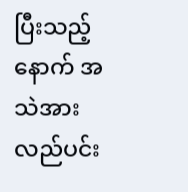ပြီးသည့်နောက် အသဲအားလည်ပင်း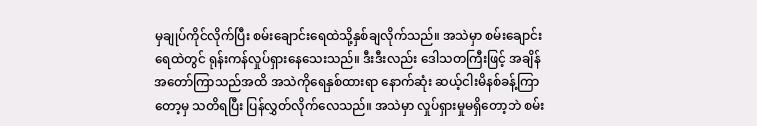မှချုပ်ကိုင်လိုက်ပြီး စမ်းချောင်းရေထဲသို့နှစ်ချလိုက်သည်။ အသဲမှာ စမ်းချောင်းရေထဲတွင် ရုန်းကန်လှုပ်ရှားနေသေးသည်။ ဒီးဒီးလည်း ဒေါသတကြီးဖြင့် အချိန်အတော်ကြာသည်အထိ အသဲကိုရေနှစ်ထားရာ နောက်ဆုံး ဆယ့်ငါးမိနစ်ခန့်ကြာတော့မှ သတိရပြီး ပြန်လွှတ်လိုက်လေသည်။ အသဲမှာ လှုပ်ရှားမှုမရှိတော့ဘဲ စမ်း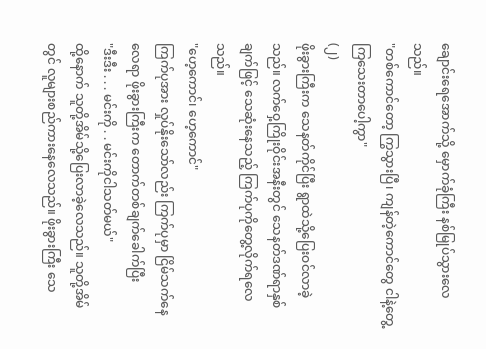ချောင်းရေအောက်သို့ မှောက်ခုံကြီး နစ်မြုပ်သွားလေသည်။
"တစ်ကောင်တော့ ကြွသွားပြီ၊ ကျန်တဲ့ကောင်တွေ ငါနဲ့တွေ့ကြသေးတာပေါ့ကွာ"
(၂)
ဖိုးခွားကြီးက သေနတ်ကိုင်ပြီး ရွာထဲသို့ပြေးဝင်လာခဲ့သည်။ လက်ဝှေ့ကြိုးဝိုင်းအနီးတွင် သေနတ်ဒဏ်ရာနှစ်ချက်ဖြင့် သေဆုံးနေသည့် ကြက်ပုကိုတွေ့လိုက်ရလေသည်။
"ဟေ့ကောင်၊ ဟေ့ကောင်"
ကြက်ပုအား လှုပ်နိုးသော်လည်း ကြက်ပုမှာ ငြိမ်သက်နေလေရာ ဖိုးခွားကြီးက တောက်တစ်ချက်ခေါက်ပြီး
"ဒီးဒီး . . . မင်းကို . . မင်းကိုငါသတ်မယ်"
ထို့နောက် သူတို့အိမ်သို့ပြေးလာခဲ့လေသည်။ သူတို့အိမ်တွင် လူများစည်ကားနေလေသည်။ ဖိုးခွားကြီး သေ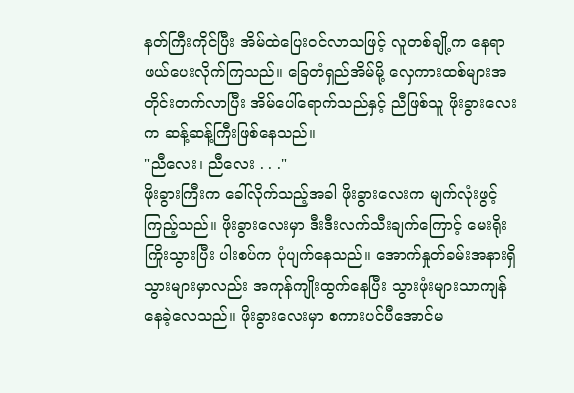နတ်ကြီးကိုင်ပြီး အိမ်ထဲပြေးဝင်လာသဖြင့် လူတစ်ချို့က နေရာဖယ်ပေးလိုက်ကြသည်။ ခြေတံရှည်အိမ်မို့ လှေကားထစ်များအတိုင်းတက်လာပြီး အိမ်ပေါ်ရောက်သည်နှင့် ညီဖြစ်သူ ဖိုးခွားလေးက ဆန့်ဆန့်ကြီးဖြစ်နေသည်။
"ညီလေး၊ ညီလေး . . ."
ဖိုးခွားကြီးက ခေါ်လိုက်သည့်အခါ ဖိုးခွားလေးက မျက်လုံးဖွင့်ကြည့်သည်။ ဖိုးခွားလေးမှာ ဒီးဒီးလက်သီးချက်ကြောင့် မေးရိုးကြိုးသွားပြီး ပါးစပ်က ပုံပျက်နေသည်။ အောက်နှုတ်ခမ်းအနားရှိ သွားများမှာလည်း အကုန်ကျိုးထွက်နေပြီး သွားဖုံးများသာကျန်နေခဲ့လေသည်။ ဖိုးခွားလေးမှာ စကားပင်ပီအောင်မ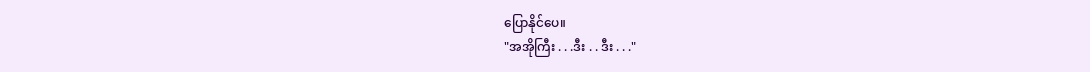ပြောနိုင်ပေ။
"အအိုကြီး . . .ဒီး . . ဒီး . . ."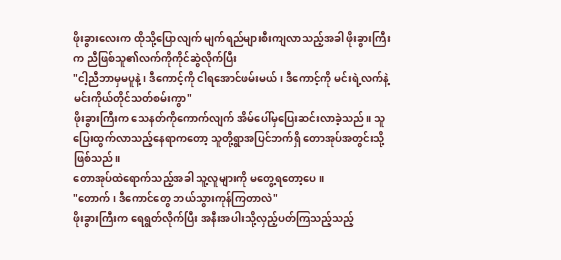ဖိုးခွားလေးက ထိုသို့ပြောလျက် မျက်ရည်များစီးကျလာသည့်အခါ ဖိုးခွားကြီးက ညီဖြစ်သူ၏လက်ကိုကိုင်ဆွဲလိုက်ပြီး
"ငါ့ညီဘာမှမပူနဲ့၊ ဒီကောင့်ကို ငါရအောင်ဖမ်းမယ်၊ ဒီကောင့်ကို မင်းရဲ့လက်နဲ့ မင်းကိုယ်တိုင်သတ်စမ်းကွာ"
ဖိုးခွားကြီးက သေနတ်ကိုကောက်လျက် အိမ်ပေါ်မှပြေးဆင်းလာခဲ့သည်။ သူပြေးထွက်လာသည့်နေရာကတော့ သူတို့ရွာအပြင်ဘက်ရှိ တောအုပ်အတွင်းသို့ဖြစ်သည်။
တောအုပ်ထဲရောက်သည့်အခါ သူ့လူများကို မတွေ့ရတော့ပေ။
"တောက်၊ ဒီကောင်တွေ ဘယ်သွားကုန်ကြတာလဲ"
ဖိုးခွားကြီးက ရေရွတ်လိုက်ပြီး အနီးအပါးသို့လှည့်ပတ်ကြသည့်သည့်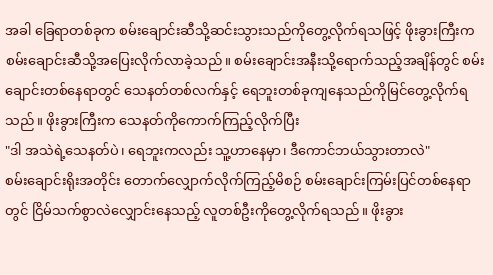အခါ ခြေရာတစ်ခုက စမ်းချောင်းဆီသို့ဆင်းသွားသည်ကိုတွေ့လိုက်ရသဖြင့် ဖိုးခွားကြီးက စမ်းချောင်းဆီသို့အပြေးလိုက်လာခဲ့သည်။ စမ်းချောင်းအနီးသို့ရောက်သည့်အချိန်တွင် စမ်းချောင်းတစ်နေရာတွင် သေနတ်တစ်လက်နှင့် ရေဘူးတစ်ခုကျနေသည်ကိုမြင်တွေ့လိုက်ရသည်။ ဖိုးခွားကြီးက သေနတ်ကိုကောက်ကြည့်လိုက်ပြီး
"ဒါ အသဲရဲ့သေနတ်ပဲ၊ ရေဘူးကလည်း သူ့ဟာနေမှာ၊ ဒီကောင်ဘယ်သွားတာလဲ"
စမ်းချောင်းရိုးအတိုင်း တောက်လျှောက်လိုက်ကြည့်မိစဉ် စမ်းချောင်းကြမ်းပြင်တစ်နေရာတွင် ငြိမ်သက်စွာလဲလျှောင်းနေသည့် လူတစ်ဦးကိုတွေ့လိုက်ရသည်။ ဖိုးခွား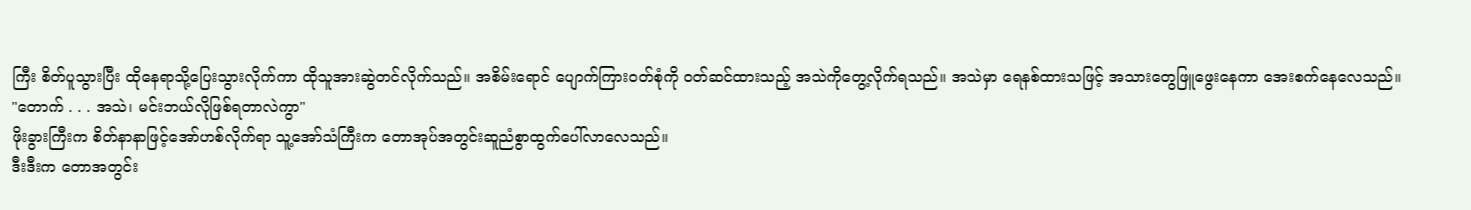ကြီး စိတ်ပူသွားပြီး ထိုနေရာသို့ပြေးသွားလိုက်ကာ ထိုသူအားဆွဲတင်လိုက်သည်။ အစိမ်းရောင် ပျောက်ကြားဝတ်စုံကို ဝတ်ဆင်ထားသည့် အသဲကိုတွေ့လိုက်ရသည်။ အသဲမှာ ရေနစ်ထားသဖြင့် အသားတွေဖြူဖွေးနေကာ အေးစက်နေလေသည်။
"တောက် . . . အသဲ၊ မင်းဘယ်လိုဖြစ်ရတာလဲကွာ"
ဖိုးခွားကြီးက စိတ်နာနာဖြင့်အော်ဟစ်လိုက်ရာ သူ့အော်သံကြီးက တောအုပ်အတွင်းဆူညံစွာထွက်ပေါ်လာလေသည်။
ဒီးဒီးက တောအတွင်း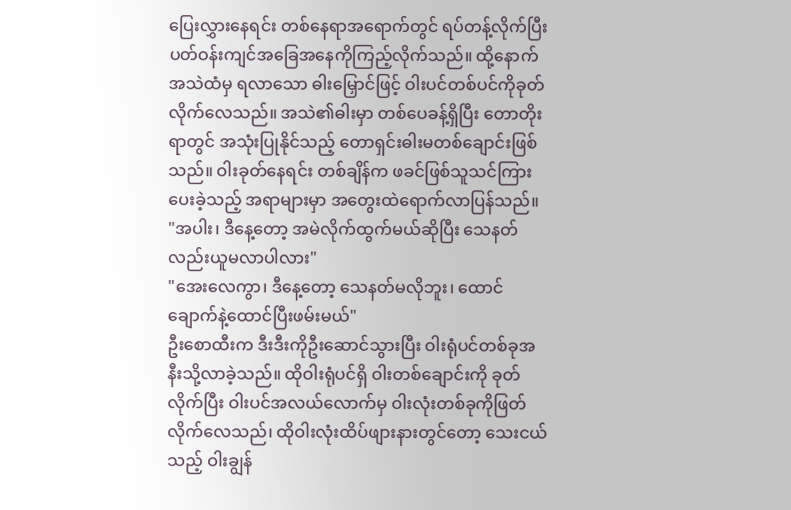ပြေးလွှားနေရင်း တစ်နေရာအရောက်တွင် ရပ်တန့်လိုက်ပြီးပတ်ဝန်းကျင်အခြေအနေကိုကြည့်လိုက်သည်။ ထို့နောက် အသဲထံမှ ရလာသော ဓါးမြှောင်ဖြင့် ဝါးပင်တစ်ပင်ကိုခုတ်လိုက်လေသည်။ အသဲ၏ဓါးမှာ တစ်ပေခန့်ရှိပြီး တောတိုးရာတွင် အသုံးပြုနိုင်သည့် တောရှင်းဓါးမတစ်ချောင်းဖြစ်သည်။ ဝါးခုတ်နေရင်း တစ်ချိန်က ဖခင်ဖြစ်သူသင်ကြားပေးခဲ့သည့် အရာများမှာ အတွေးထဲရောက်လာပြန်သည်။
"အပါး၊ ဒီနေ့တော့ အမဲလိုက်ထွက်မယ်ဆိုပြီး သေနတ်လည်းယူမလာပါလား"
"အေးလေကွာ၊ ဒီနေ့တော့ သေနတ်မလိုဘူး၊ ထောင်ချောက်နဲ့ထောင်ပြီးဖမ်းမယ်"
ဦးစောထီးက ဒီးဒီးကိုဦးဆောင်သွားပြီး ဝါးရုံပင်တစ်ခုအနီးသို့လာခဲ့သည်။ ထိုဝါးရုံပင်ရှိ ဝါးတစ်ချောင်းကို ခုတ်လိုက်ပြီး ဝါးပင်အလယ်လောက်မှ ဝါးလုံးတစ်ခုကိုဖြတ်လိုက်လေသည်၊ ထိုဝါးလုံးထိပ်ဖျားနားတွင်တော့ သေးငယ်သည့် ဝါးချွန်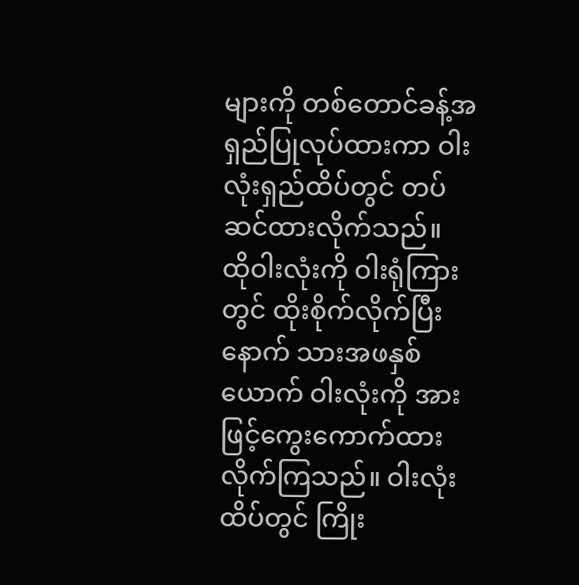များကို တစ်တောင်ခန့်အရှည်ပြုလုပ်ထားကာ ဝါးလုံးရှည်ထိပ်တွင် တပ်ဆင်ထားလိုက်သည်။
ထိုဝါးလုံးကို ဝါးရုံကြားတွင် ထိုးစိုက်လိုက်ပြီးနောက် သားအဖနှစ်ယောက် ဝါးလုံးကို အားဖြင့်ကွေးကောက်ထားလိုက်ကြသည်။ ဝါးလုံးထိပ်တွင် ကြိုး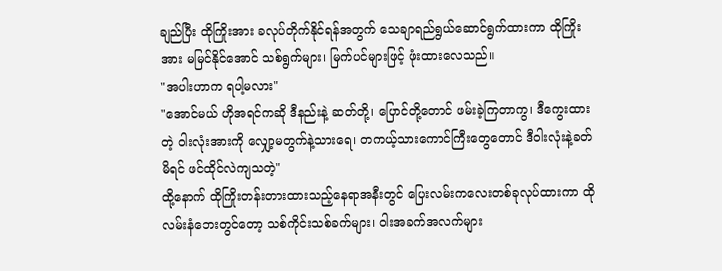ချည်ပြီး ထိုကြိုးအား ခလုပ်တိုက်နိုင်ရန်အတွက် သေချာရည်ရွယ်ဆောင်ရွက်ထားကာ ထိုကြိုးအား မမြင်နိုင်အောင် သစ်ရွက်များ၊ မြက်ပင်များဖြင့် ဖုံးထားလေသည်။
"အပါးဟာက ရပါ့မလား"
"အောင်မယ် ဟိုအရင်ကဆို ဒီနည်းနဲ့ ဆတ်တို့၊ ပြောင်တို့တောင် ဖမ်းခဲ့ကြတာကွ၊ ဒီကွေးထားတဲ့ ဝါးလုံးအားကို လျှော့မတွက်နဲ့သားရေ၊ တကယ့်သားကောင်ကြီးတွေတောင် ဒီဝါးလုံးနဲ့ခတ်မိရင် ဖင်ထိုင်လဲကျသတဲ့"
ထို့နောက် ထိုကြိုးတန်းတားထားသည့်နေရာအနီးတွင် ပြေးလမ်းကလေးတစ်ခုလုပ်ထားကာ ထိုလမ်းနံဘေးတွင်တော့ သစ်ကိုင်းသစ်ခက်များ၊ ဝါးအခက်အလက်များ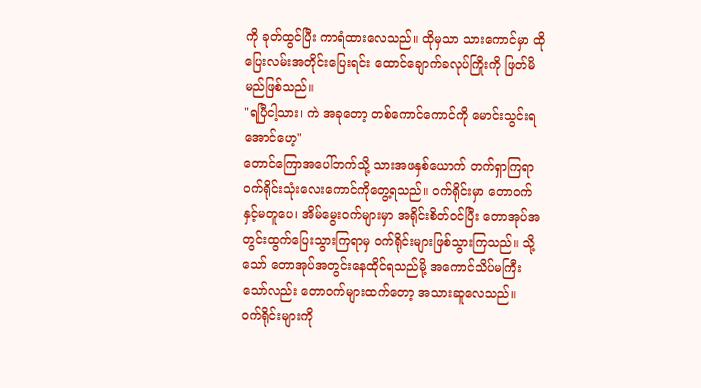ကို ခုတ်ထွင်ပြီး ကာရံထားလေသည်။ ထိုမှသာ သားကောင်မှာ ထိုပြေးလမ်းအတိုင်းပြေးရင်း ထောင်ချောက်ခလုပ်ကြိုးကို ဖြတ်မိမည်ဖြစ်သည်။
"ရပြီငါ့သား၊ ကဲ အခုတော့ တစ်ကောင်ကောင်ကို မောင်းသွင်းရအောင်ဟေ့"
တောင်ကြောအပေါ်ဘက်သို့ သားအဖနှစ်ယောက် တက်ရှာကြရာ ဝက်ရိုင်းသုံးလေးကောင်ကိုတွေ့ရသည်။ ဝက်ရိုင်းမှာ တောဝက်နှင့်မတူပေ၊ အိမ်မွေးဝက်များမှာ အရိုင်းစိတ်ဝင်ပြီး တောအုပ်အတွင်းထွက်ပြေးသွားကြရာမှ ဝက်ရိုင်းများဖြစ်သွားကြသည်။ သို့သော် တောအုပ်အတွင်းနေထိုင်ရသည်မို့ အကောင်သိပ်မကြီးသော်လည်း တောဝက်များထက်တော့ အသားဆူလေသည်။
ဝက်ရိုင်းများကို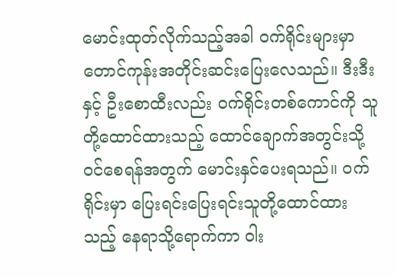မောင်းထုတ်လိုက်သည့်အခါ ဝက်ရိုင်းများမှာ တောင်ကုန်းအတိုင်းဆင်းပြေးလေသည်။ ဒီးဒီးနှင့် ဦးစောထီးလည်း ဝက်ရိုင်းတစ်ကောင်ကို သူတို့ထောင်ထားသည့် ထောင်ချောက်အတွင်းသို့ ဝင်စေရန်အတွက် မောင်းနှင်ပေးရသည်။ ဝက်ရိုင်းမှာ ပြေးရင်းပြေးရင်းသူတို့ထောင်ထားသည့် နေရာသို့ရောက်ကာ ဝါး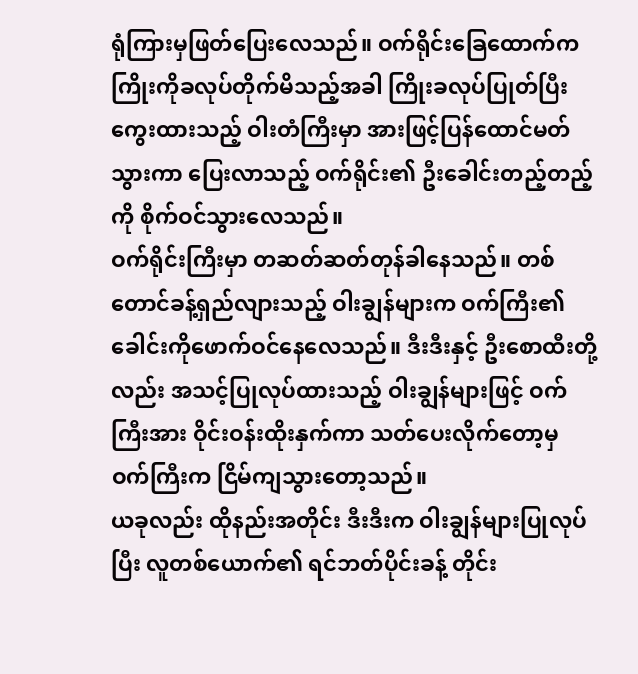ရုံကြားမှဖြတ်ပြေးလေသည်။ ဝက်ရိုင်းခြေထောက်က ကြိုးကိုခလုပ်တိုက်မိသည့်အခါ ကြိုးခလုပ်ပြုတ်ပြီး ကွေးထားသည့် ဝါးတံကြီးမှာ အားဖြင့်ပြန်ထောင်မတ်သွားကာ ပြေးလာသည့် ဝက်ရိုင်း၏ ဦးခေါင်းတည့်တည့်ကို စိုက်ဝင်သွားလေသည်။
ဝက်ရိုင်းကြီးမှာ တဆတ်ဆတ်တုန်ခါနေသည်။ တစ်တောင်ခန့်ရှည်လျားသည့် ဝါးချွန်များက ဝက်ကြီး၏ ခေါင်းကိုဖောက်ဝင်နေလေသည်။ ဒီးဒီးနှင့် ဦးစောထီးတို့လည်း အသင့်ပြုလုပ်ထားသည့် ဝါးချွန်များဖြင့် ဝက်ကြီးအား ဝိုင်းဝန်းထိုးနှက်ကာ သတ်ပေးလိုက်တော့မှ ဝက်ကြီးက ငြိမ်ကျသွားတော့သည်။
ယခုလည်း ထိုနည်းအတိုင်း ဒီးဒီးက ဝါးချွန်များပြုလုပ်ပြီး လူတစ်ယောက်၏ ရင်ဘတ်ပိုင်းခန့် တိုင်း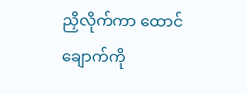ညှိလိုက်ကာ ထောင်ချောက်ကို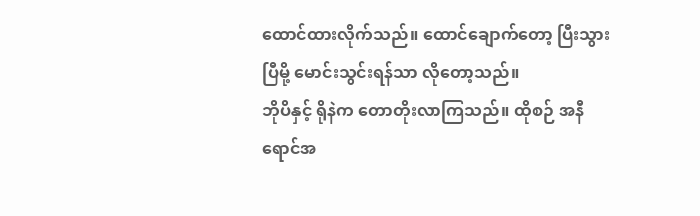ထောင်ထားလိုက်သည်။ ထောင်ချောက်တော့ ပြီးသွားပြီမို့ မောင်းသွင်းရန်သာ လိုတော့သည်။
ဘိုပိနှင့် ရိုနဲက တောတိုးလာကြသည်။ ထိုစဉ် အနီရောင်အ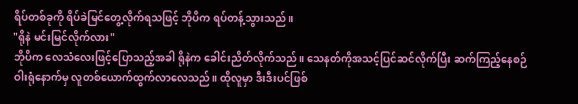ရိပ်တစ်ခုကို ရိပ်ခဲမြင်တွေ့လိုက်ရသဖြင့် ဘိုပိက ရပ်တန့်သွားသည်။
"ရိုနဲ မင်းမြင်လိုက်လား"
ဘိုပိက လေသံလေးဖြင့်ပြောသည့်အခါ ရိုနဲက ခေါင်းညိတ်လိုက်သည်။ သေနတ်ကိုအသင့်ပြင်ဆင်လိုက်ပြီး ဆက်ကြည့်နေစဉ် ဝါးရုံနောက်မှ လူတစ်ယောက်ထွက်လာလေသည်။ ထိုလူမှာ ဒီးဒီးပင်ဖြစ်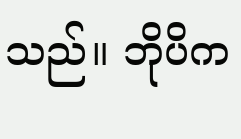သည်။ ဘိုပိက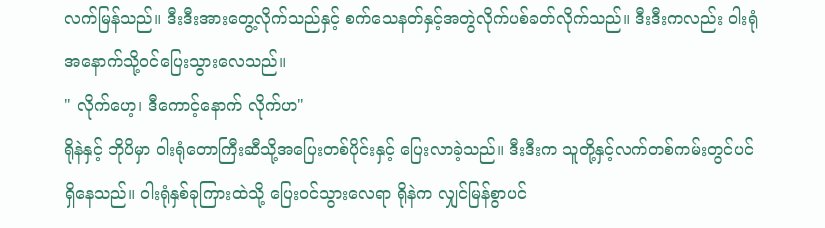လက်မြန်သည်။ ဒီးဒီးအားတွေ့လိုက်သည်နှင့် စက်သေနတ်နှင့်အတွဲလိုက်ပစ်ခတ်လိုက်သည်။ ဒီးဒီးကလည်း ဝါးရုံအနောက်သို့ဝင်ပြေးသွားလေသည်။
" လိုက်ဟေ့၊ ဒီကောင့်နောက် လိုက်ဟ"
ရိုနဲနှင့် ဘိုပိမှာ ဝါးရုံတောကြီးဆီသို့အပြေးတစ်ပိုင်းနှင့် ပြေးလာခဲ့သည်။ ဒီးဒီးက သူတို့နှင့်လက်တစ်ကမ်းတွင်ပင်ရှိနေသည်။ ဝါးရုံနှစ်ခုကြားထဲသို့ ပြေးဝင်သွားလေရာ ရိုနဲက လျှင်မြန်စွာပင်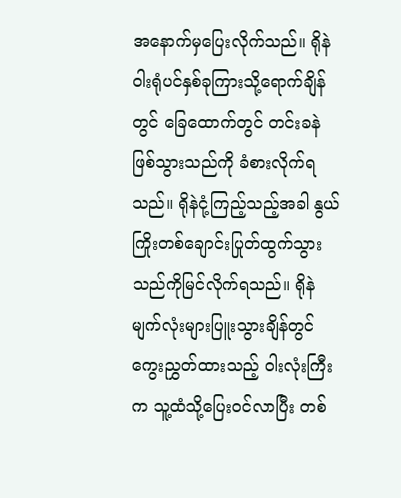အနောက်မှပြေးလိုက်သည်။ ရိုနဲဝါးရုံပင်နှစ်ခုကြားသို့ရောက်ချိန်တွင် ခြေထောက်တွင် တင်းခနဲဖြစ်သွားသည်ကို ခံစားလိုက်ရသည်။ ရိုနဲငုံ့ကြည့်သည့်အခါ နွယ်ကြိုးတစ်ချောင်းပြုတ်ထွက်သွားသည်ကိုမြင်လိုက်ရသည်။ ရိုနဲမျက်လုံးများပြူးသွားချိန်တွင် ကွေးညွှတ်ထားသည့် ဝါးလုံးကြီးက သူ့ထံသို့ပြေးဝင်လာပြီး တစ်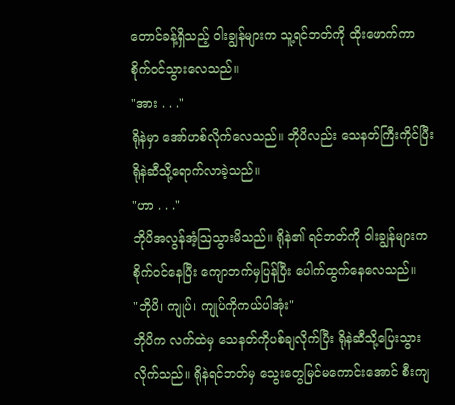တောင်ခန့်ရှိသည့် ဝါးချွန်များက သူ့ရင်ဘတ်ကို ထိုးဖောက်ကာ စိုက်ဝင်သွားလေသည်။
"အား . . ."
ရိုနဲမှာ အော်ဟစ်လိုက်လေသည်။ ဘိုပိလည်း သေနတ်ကြီးကိုင်ပြီး ရိုနဲဆီသို့ရောက်လာခဲ့သည်။
"ဟာ . . ."
ဘိုပိအလွန်အံ့ဩသွားမိသည်။ ရိုနဲ၏ ရင်ဘတ်ကို ဝါးချွန်များက စိုက်ဝင်နေပြီး ကျောဘက်မှပြန်ပြီး ပေါက်ထွက်နေလေသည်။
"ဘိုပိ၊ ကျုပ်၊ ကျုပ်ကိုကယ်ပါအုံး"
ဘိုပိက လက်ထဲမှ သေနတ်ကိုပစ်ချလိုက်ပြီး ရိုနဲဆီသို့ပြေးသွားလိုက်သည်။ ရိုနဲရင်ဘတ်မှ သွေးတွေမြင်မကောင်းအောင် စီးကျ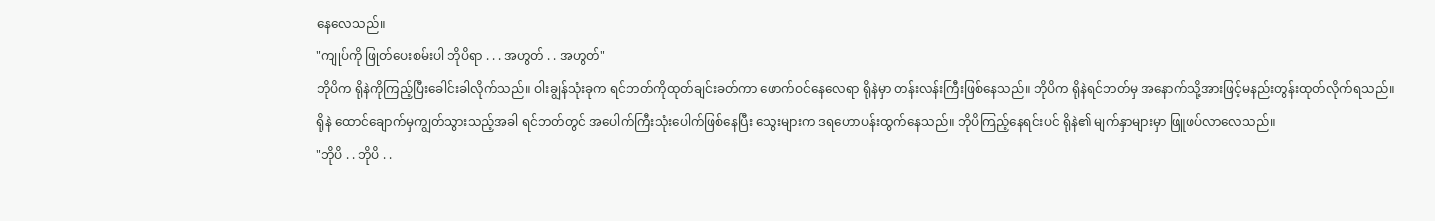နေလေသည်။
"ကျုပ်ကို ဖြုတ်ပေးစမ်းပါ ဘိုပိရာ . . . အဟွတ် . . အဟွတ်"
ဘိုပိက ရိုနဲကိုကြည့်ပြီးခေါင်းခါလိုက်သည်။ ဝါးချွန်သုံးခုက ရင်ဘတ်ကိုထုတ်ချင်းခတ်ကာ ဖောက်ဝင်နေလေရာ ရိုနဲမှာ တန်းလန်းကြီးဖြစ်နေသည်။ ဘိုပိက ရိုနဲရင်ဘတ်မှ အနောက်သို့အားဖြင့်မနည်းတွန်းထုတ်လိုက်ရသည်။ ရိုနဲ ထောင်ချောက်မှကျွတ်သွားသည့်အခါ ရင်ဘတ်တွင် အပေါက်ကြီးသုံးပေါက်ဖြစ်နေပြီး သွေးများက ဒရဟောပန်းထွက်နေသည်။ ဘိုပိကြည့်နေရင်းပင် ရိုနဲ၏ မျက်နှာများမှာ ဖြူဖပ်လာလေသည်။
"ဘိုပိ . . ဘိုပိ . .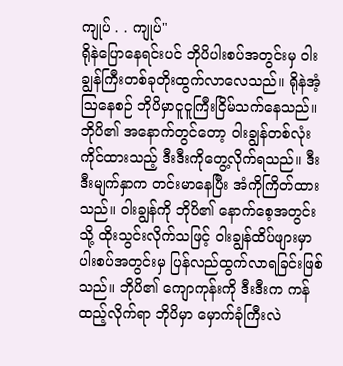ကျုပ် . . ကျုပ်"
ရိုနဲပြောနေရင်းပင် ဘိုပိပါးစပ်အတွင်းမှ ဝါးချွန်ကြီးတစ်ခုတိုးထွက်လာလေသည်။ ရိုနဲအံ့ဩနေစဉ် ဘိုပိမှာငူငူကြီးငြိမ်သက်နေသည်။ ဘိုပိ၏ အနောက်တွင်တော့ ဝါးချွန်တစ်လုံးကိုင်ထားသည့် ဒီးဒီးကိုတွေ့လိုက်ရသည်။ ဒီးဒီးမျက်နှာက တင်းမာနေပြီး အံကိုကြိတ်ထားသည်။ ဝါးချွန်ကို ဘိုပိ၏ နောက်စေ့အတွင်းသို့ ထိုးသွင်းလိုက်သဖြင့် ဝါးချွန်ထိပ်ဖျားမှာ ပါးစပ်အတွင်းမှ ပြန်လည်ထွက်လာရခြင်းဖြစ်သည်။ ဘိုပိ၏ ကျောကုန်းကို ဒီးဒီးက ကန်ထည့်လိုက်ရာ ဘိုပိမှာ မှောက်ခုံကြီးလဲ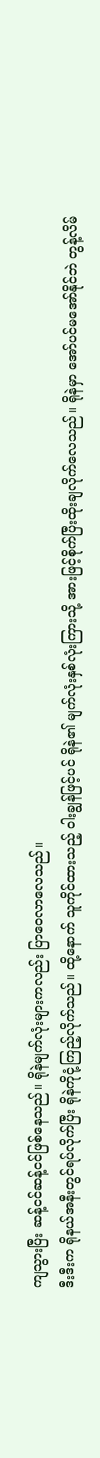ကျသွားပြီး ဆန့်ငင်ဆန့်ငင်ဖြစ်နေသည်။ ရိုနဲမျက်လုံးများကလည်း ပြာဝေလာလေသည်။
ဒီးဒီးက ရိုနယ်အနီးတွင်ရပ်လိုက်ပြီး ရိုနဲကိုငုံ့ကြည့်လိုက်သည်။ ထို့နောက် သူကိုင်ထားသည့် ဝါးချွန်ဖြင့်ပင် ရိုနဲ၏ မျက်လုံးနှစ်လုံးကြားသို့ အားဖြင့်စိုက်ပြီးထိုးချလိုက်လေသည်။ ရိုနဲမှာ အော်ပင်မအော်နိုင်ဘဲ တွန့်လိမ်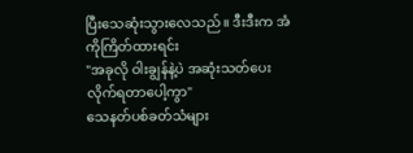ပြီးသေဆုံးသွားလေသည်။ ဒီးဒီးက အံကိုကြိတ်ထားရင်း
"အခုလို ဝါးချွန်နဲ့ပဲ အဆုံးသတ်ပေးလိုက်ရတာပေါ့ကွာ"
သေနတ်ပစ်ခတ်သံများ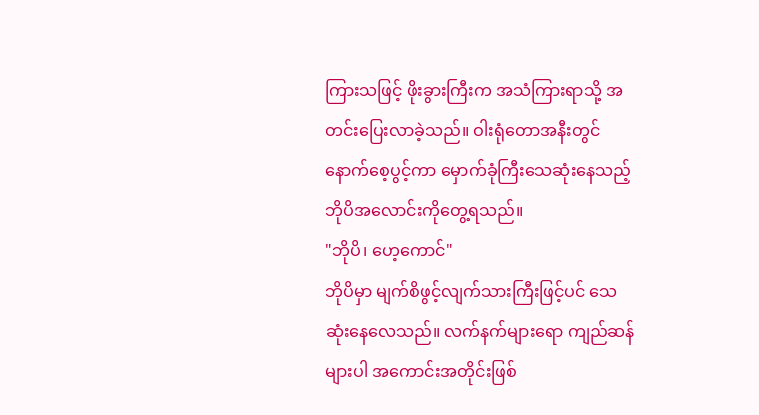ကြားသဖြင့် ဖိုးခွားကြီးက အသံကြားရာသို့ အတင်းပြေးလာခဲ့သည်။ ဝါးရုံတောအနီးတွင် နောက်စေ့ပွင့်ကာ မှောက်ခုံကြီးသေဆုံးနေသည့် ဘိုပိအလောင်းကိုတွေ့ရသည်။
"ဘိုပိ၊ ဟေ့ကောင်"
ဘိုပိမှာ မျက်စိဖွင့်လျက်သားကြီးဖြင့်ပင် သေဆုံးနေလေသည်။ လက်နက်များရော ကျည်ဆန်များပါ အကောင်းအတိုင်းဖြစ်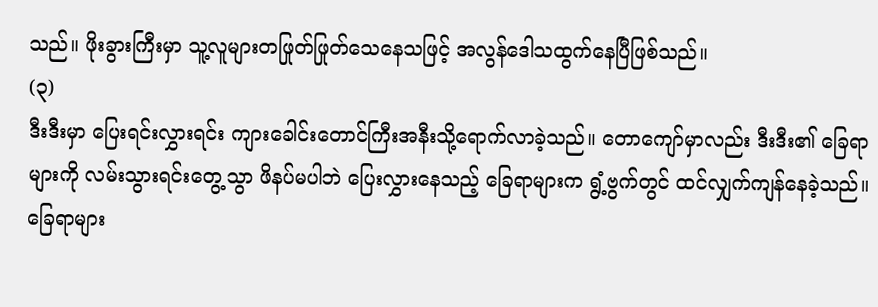သည်။ ဖိုးခွားကြီးမှာ သူ့လူများတဖြုတ်ဖြုတ်သေနေသဖြင့် အလွန်ဒေါသထွက်နေပြီဖြစ်သည်။
(၃)
ဒီးဒီးမှာ ပြေးရင်းလွှားရင်း ကျားခေါင်းတောင်ကြီးအနီးသို့ရောက်လာခဲ့သည်။ တောကျော်မှာလည်း ဒီးဒီး၏ ခြေရာများကို လမ်းသွားရင်းတွေ့သွာ ဖိနပ်မပါဘဲ ပြေးလွှားနေသည့် ခြေရာများက ရွံ့ဗွက်တွင် ထင်လျှက်ကျန်နေခဲ့သည်။ ခြေရာများ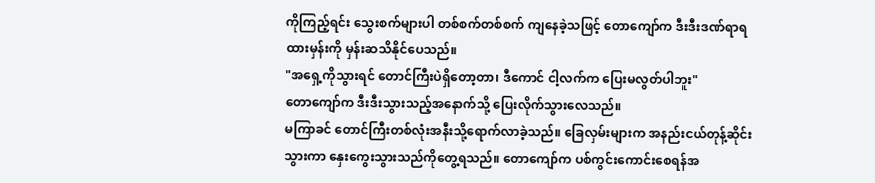ကိုကြည့်ရင်း သွေးစက်များပါ တစ်စက်တစ်စက် ကျနေခဲ့သဖြင့် တောကျော်က ဒီးဒီးဒဏ်ရာရထားမှန်းကို မှန်းဆသိနိုင်ပေသည်။
"အရှေ့ကိုသွားရင် တောင်ကြီးပဲရှိတော့တာ၊ ဒီကောင် ငါ့လက်က ပြေးမလွတ်ပါဘူး"
တောကျော်က ဒီးဒီးသွားသည့်အနောက်သို့ ပြေးလိုက်သွားလေသည်။
မကြာခင် တောင်ကြီးတစ်လုံးအနီးသို့ရောက်လာခဲ့သည်။ ခြေလှမ်းများက အနည်းငယ်တုန့်ဆိုင်းသွားကာ နှေးကွေးသွားသည်ကိုတွေ့ရသည်။ တောကျော်က ပစ်ကွင်းကောင်းစေရန်အ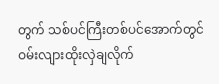တွက် သစ်ပင်ကြီးတစ်ပင်အောက်တွင် ဝမ်းလျားထိုးလှဲချလိုက်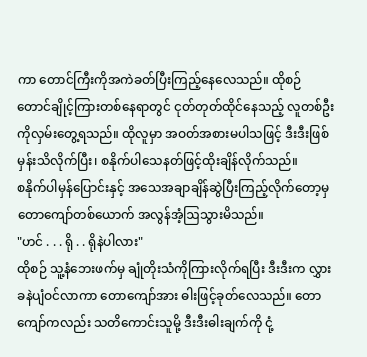ကာ တောင်ကြီးကိုအကဲခတ်ပြီးကြည့်နေလေသည်။ ထိုစဉ် တောင်ချိုင့်ကြားတစ်နေရာတွင် ငုတ်တုတ်ထိုင်နေသည့် လူတစ်ဦးကိုလှမ်းတွေ့ရသည်။ ထိုလူမှာ အဝတ်အစားမပါသဖြင့် ဒီးဒီးဖြစ်မှန်းသိလိုက်ပြီး၊ စနိုက်ပါသေနတ်ဖြင့်ထိုးချိန်လိုက်သည်။
စနိုက်ပါမှန်ပြောင်းနှင့် အသေအချာချိန်ဆွဲပြီးကြည့်လိုက်တော့မှ တောကျော်တစ်ယောက် အလွန်အံ့ဩသွားမိသည်။
"ဟင် . . . ရို . . ရိုနဲပါလား"
ထိုစဉ် သူ့နံဘေးဖက်မှ ချုံတိုးသံကိုကြားလိုက်ရပြီး ဒီးဒီးက လွှားခနဲပျံဝင်လာကာ တောကျော်အား ဓါးဖြင့်ခုတ်လေသည်။ တောကျော်ကလည်း သတိကောင်းသူမို့ ဒီးဒီးဓါးချက်ကို ငုံ့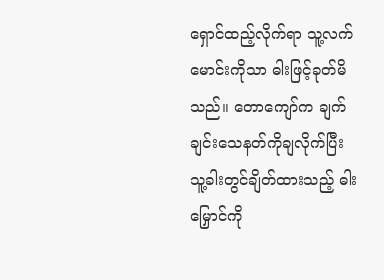ရှောင်ထည့်လိုက်ရာ သူ့လက်မောင်းကိုသာ ဓါးဖြင့်ခုတ်မိသည်။ တောကျော်က ချက်ချင်းသေနတ်ကိုချလိုက်ပြီး သူ့ခါးတွင်ချိတ်ထားသည့် ဓါးမြှောင်ကို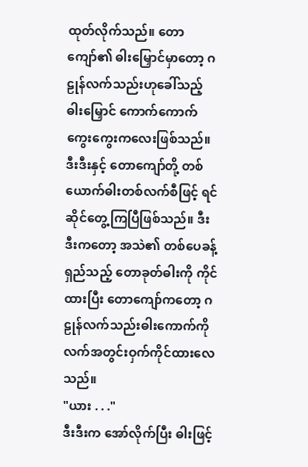ထုတ်လိုက်သည်။ တောကျော်၏ ဓါးမြှောင်မှာတော့ ဂဠုန်လက်သည်းဟုခေါ်သည့် ဓါးမြှောင် ကောက်ကောက်ကွေးကွေးကလေးဖြစ်သည်။
ဒီးဒီးနှင့် တောကျော်တို့ တစ်ယောက်ဓါးတစ်လက်စီဖြင့် ရင်ဆိုင်တွေ့ကြပြီဖြစ်သည်။ ဒီးဒီးကတော့ အသဲ၏ တစ်ပေခန့်ရှည်သည့် တောခုတ်ဓါးကို ကိုင်ထားပြီး တောကျော်ကတော့ ဂဠုန်လက်သည်းဓါးကောက်ကို လက်အတွင်းဝှက်ကိုင်ထားလေသည်။
"ယား . . ."
ဒီးဒီးက အော်လိုက်ပြီး ဓါးဖြင့်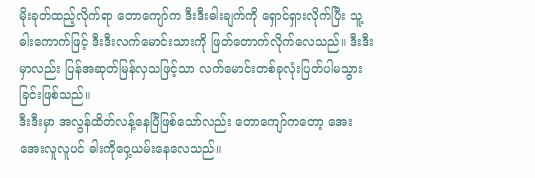မိုးခုတ်ထည့်လိုက်ရာ တောကျော်က ဒီးဒီးဓါးချက်ကို ရှောင်ရှားလိုက်ပြီး သူ့ဓါးကောက်ဖြင့် ဒီးဒီးလက်မောင်းသားကို ဖြတ်တောက်လိုက်လေသည်။ ဒီးဒီးမှာလည်း ပြန်အဆုတ်မြန်လှသဖြင့်သာ လက်မောင်းတစ်ခုလုံးပြတ်ပါမသွားခြင်းဖြစ်သည်။
ဒီးဒီးမှာ အလွန်ထိတ်လန့်နေပြီဖြစ်သော်လည်း တောကျော်ကတော့ အေးအေးလူလူပင် ဓါးကိုဝှေ့ယမ်းနေလေသည်။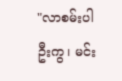"လာစမ်းပါဦးကွ၊ မင်း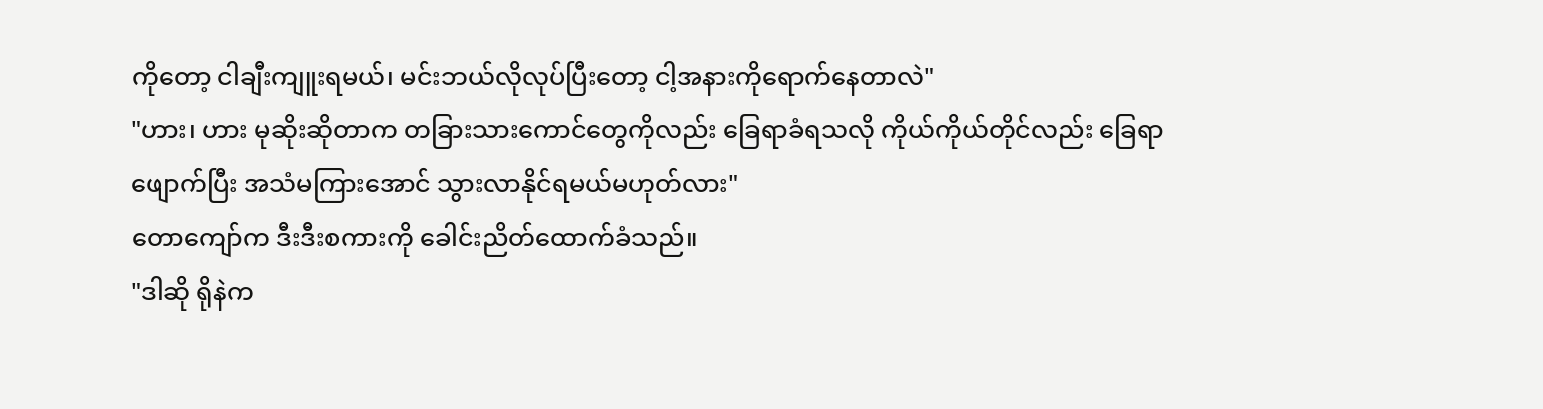ကိုတော့ ငါချီးကျူးရမယ်၊ မင်းဘယ်လိုလုပ်ပြီးတော့ ငါ့အနားကိုရောက်နေတာလဲ"
"ဟား၊ ဟား မုဆိုးဆိုတာက တခြားသားကောင်တွေကိုလည်း ခြေရာခံရသလို ကိုယ်ကိုယ်တိုင်လည်း ခြေရာဖျောက်ပြီး အသံမကြားအောင် သွားလာနိုင်ရမယ်မဟုတ်လား"
တောကျော်က ဒီးဒီးစကားကို ခေါင်းညိတ်ထောက်ခံသည်။
"ဒါဆို ရိုနဲက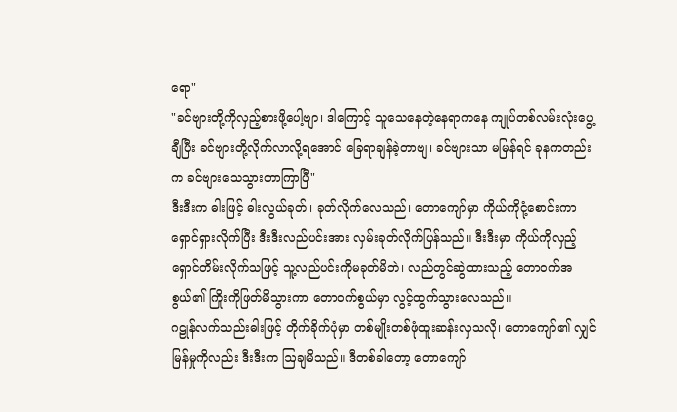ရော"
"ခင်ဗျားတို့ကိုလှည့်စားဖို့ပေါ့ဗျာ၊ ဒါကြောင့် သူသေနေတဲ့နေရာကနေ ကျုပ်တစ်လမ်းလုံးပွေ့ချီပြီး ခင်ဗျားတို့လိုက်လာလို့ရအောင် ခြေရာချန်ခဲ့တာဗျ၊ ခင်ဗျားသာ မမြန်ရင် ခုနကတည်းက ခင်ဗျားသေသွားတာကြာပြီ"
ဒီးဒီးက ဓါးဖြင့် ဓါးလွယ်ခုတ်၊ ခုတ်လိုက်လေသည်၊ တောကျော်မှာ ကိုယ်ကိုငုံ့စောင်းကာ ရှောင်ရှားလိုက်ပြီး ဒီးဒီးလည်ပင်းအား လှမ်းခုတ်လိုက်ပြန်သည်။ ဒီးဒီးမှာ ကိုယ်ကိုလှည့်ရှောင်တိမ်းလိုက်သဖြင့် သူ့လည်ပင်းကိုမခုတ်မိဘဲ၊ လည်တွင်ဆွဲထားသည့် တောဝက်အစွယ်၏ ကြိုးကိုဖြတ်မိသွားကာ တောဝက်စွယ်မှာ လွင့်ထွက်သွားလေသည်။
ဂဠုန်လက်သည်းဓါးဖြင့် တိုက်ခိုက်ပုံမှာ တစ်မျိုးတစ်ဖုံထူးဆန်းလှသလို၊ တောကျော်၏ လျှင်မြန်မှုကိုလည်း ဒီးဒီးက ဩချမိသည်။ ဒီတစ်ခါတော့ တောကျော်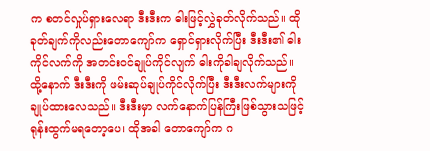က စတင်လှုပ်ရှားလေရာ ဒီးဒီးက ဓါးဖြင့်လွှဲခုတ်လိုက်သည်။ ထိုခုတ်ချက်ကိုလည်းတောကျော်က ရှောင်ရှားလိုက်ပြီး ဒီးဒီး၏ ဓါးကိုင်လက်ကို အတင်းဝင်ချုပ်ကိုင်လျက် ဓါးကိုခါချလိုက်သည်။ ထို့နောက် ဒီးဒီးကို ဖမ်းဆုပ်ချုပ်ကိုင်လိုက်ပြီး ဒီးဒီးလက်များကို ချုပ်ထားလေသည်။ ဒီးဒီးမှာ လက်နောက်ပြန်ကြီးဖြစ်သွားသဖြင့် ရုန်းထွက်မရတော့ပေ၊ ထိုအခါ တောကျော်က ဂ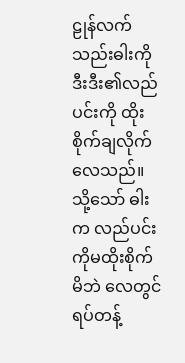ဠုန်လက်သည်းဓါးကို ဒီးဒီး၏လည်ပင်းကို ထိုးစိုက်ချလိုက်လေသည်။
သို့သော် ဓါးက လည်ပင်းကိုမထိုးစိုက်မိဘဲ လေတွင်ရပ်တန့်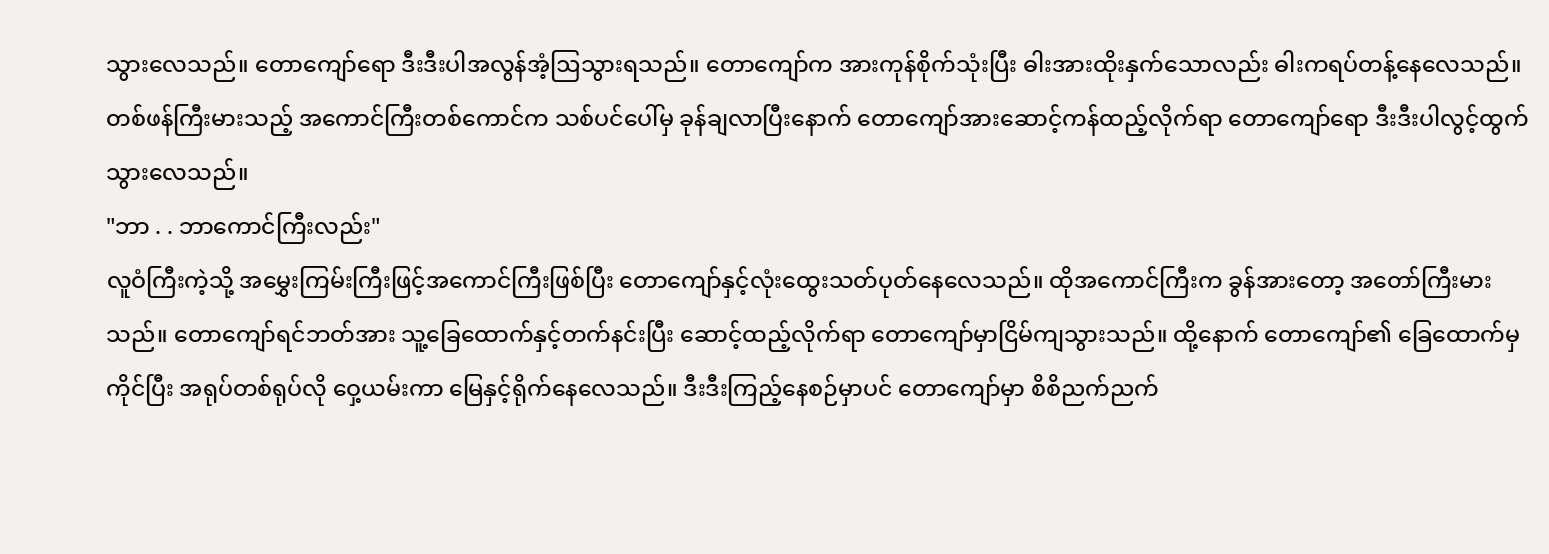သွားလေသည်။ တောကျော်ရော ဒီးဒီးပါအလွန်အံ့ဩသွားရသည်။ တောကျော်က အားကုန်စိုက်သုံးပြီး ဓါးအားထိုးနှက်သောလည်း ဓါးကရပ်တန့်နေလေသည်။ တစ်ဖန်ကြီးမားသည့် အကောင်ကြီးတစ်ကောင်က သစ်ပင်ပေါ်မှ ခုန်ချလာပြီးနောက် တောကျော်အားဆောင့်ကန်ထည့်လိုက်ရာ တောကျော်ရော ဒီးဒီးပါလွင့်ထွက်သွားလေသည်။
"ဘာ . . ဘာကောင်ကြီးလည်း"
လူဝံကြီးကဲ့သို့ အမွှေးကြမ်းကြီးဖြင့်အကောင်ကြီးဖြစ်ပြီး တောကျော်နှင့်လုံးထွေးသတ်ပုတ်နေလေသည်။ ထိုအကောင်ကြီးက ခွန်အားတော့ အတော်ကြီးမားသည်။ တောကျော်ရင်ဘတ်အား သူ့ခြေထောက်နှင့်တက်နင်းပြီး ဆောင့်ထည့်လိုက်ရာ တောကျော်မှာငြိမ်ကျသွားသည်။ ထို့နောက် တောကျော်၏ ခြေထောက်မှကိုင်ပြီး အရုပ်တစ်ရုပ်လို ဝှေ့ယမ်းကာ မြေနှင့်ရိုက်နေလေသည်။ ဒီးဒီးကြည့်နေစဉ်မှာပင် တောကျော်မှာ စိစိညက်ညက်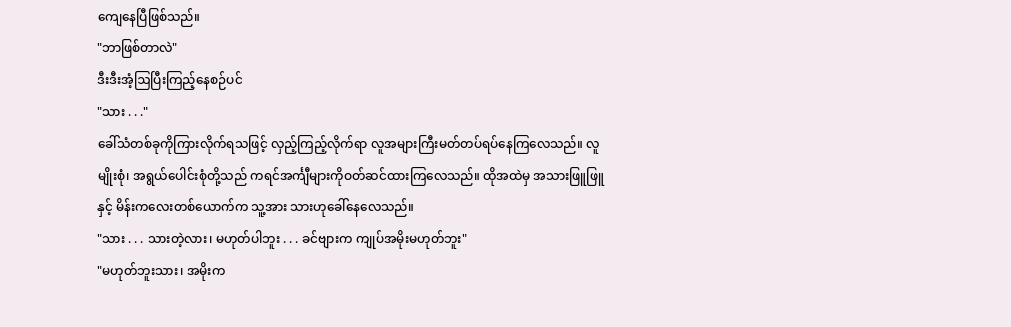ကျေနေပြီဖြစ်သည်။
"ဘာဖြစ်တာလဲ"
ဒီးဒီးအံ့ဩပြီးကြည့်နေစဉ်ပင်
"သား . . ."
ခေါ်သံတစ်ခုကိုကြားလိုက်ရသဖြင့် လှည့်ကြည့်လိုက်ရာ လူအများကြီးမတ်တပ်ရပ်နေကြလေသည်။ လူမျိုးစုံ၊ အရွယ်ပေါင်းစုံတို့သည် ကရင်အင်္ကျီများကိုဝတ်ဆင်ထားကြလေသည်။ ထိုအထဲမှ အသားဖြူဖြူနှင့် မိန်းကလေးတစ်ယောက်က သူ့အား သားဟုခေါ်နေလေသည်။
"သား . . . သားတဲ့လား၊ မဟုတ်ပါဘူး . . . ခင်ဗျားက ကျုပ်အမိုးမဟုတ်ဘူး"
"မဟုတ်ဘူးသား၊ အမိုးက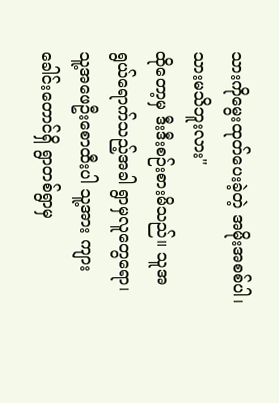သားကိုမွေးထုတ်ပေးခဲ့တဲ့ အမိုးအစစ်ပါ၊ သားမသိဘူးလား"
ထိုတော့မှ ဒီးဒီးစဉ်းစားမိသည်။ သူအရွယ်ရောက်သည့်အခါ ရွာမှလူတွေရော၊ သူ့အဖေဦးစောထီးပါ သူ့အား ကျားခေါင်းတောင်ရှိ ရွာတစ်ရွာမှ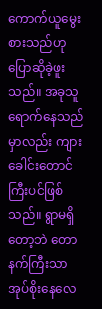ကောက်ယူမွေးစားသည်ဟု ပြောဆိုခဲ့ဖူးသည်။ အခုသူရောက်နေသည်မှာလည်း ကျားခေါင်းတောင်ကြီးပင်ဖြစ်သည်။ ရွာမရှိတော့ဘဲ တောနက်ကြီးသာ အုပ်စိုးနေလေ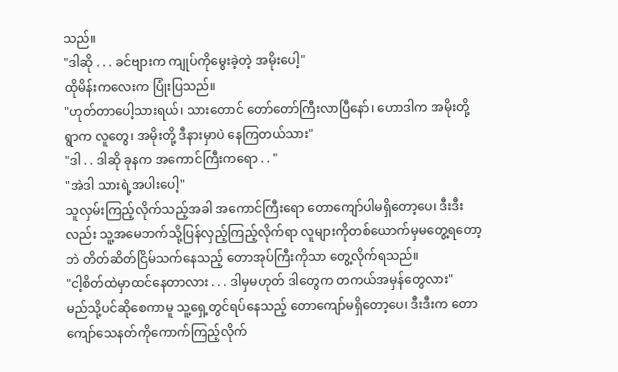သည်။
"ဒါဆို . . . ခင်ဗျားက ကျုပ်ကိုမွေးခဲ့တဲ့ အမိုးပေါ့"
ထိုမိန်းကလေးက ပြုံးပြသည်။
"ဟုတ်တာပေါ့သားရယ်၊ သားတောင် တော်တော်ကြီးလာပြီနော်၊ ဟောဒါက အမိုးတို့ရွာက လူတွေ၊ အမိုးတို့ ဒီနားမှာပဲ နေကြတယ်သား"
"ဒါ . . ဒါဆို ခုနက အကောင်ကြီးကရော . . "
"အဲဒါ သားရဲ့အပါးပေါ့"
သူလှမ်းကြည့်လိုက်သည့်အခါ အကောင်ကြီးရော တောကျော်ပါမရှိတော့ပေ၊ ဒီးဒီးလည်း သူ့အမေဘက်သို့ပြန်လှည့်ကြည့်လိုက်ရာ လူများကိုတစ်ယောက်မှမတွေ့ရတော့ဘဲ တိတ်ဆိတ်ငြိမ်သက်နေသည့် တောအုပ်ကြီးကိုသာ တွေ့လိုက်ရသည်။
"ငါ့စိတ်ထဲမှာထင်နေတာလား . . . ဒါမှမဟုတ် ဒါတွေက တကယ်အမှန်တွေလား"
မည်သို့ပင်ဆိုစေကာမူ သူ့ရှေ့တွင်ရပ်နေသည့် တောကျော်မရှိတော့ပေ၊ ဒီးဒီးက တောကျော်သေနတ်ကိုကောက်ကြည့်လိုက်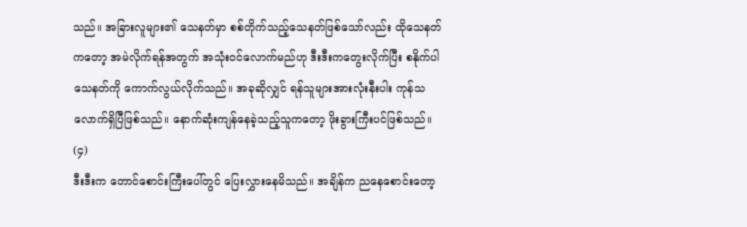သည်။ အခြားလူများ၏ သေနတ်မှာ စစ်တိုက်သည့်သေနတ်ဖြစ်သော်လည်း ထိုသေနတ်ကတော့ အမဲလိုက်ရန်အတွက် အသုံးဝင်လောက်မည်ဟု ဒီးဒီးကတွေးလိုက်ပြီး စနိုက်ပါသေနတ်ကို ကောက်လွယ်လိုက်သည်။ အခုဆိုလျှင် ရန်သူများအားလုံးနီးပါး ကုန်သလောက်ရှိပြီဖြစ်သည်။ နောက်ဆုံးကျန်နေခဲ့သည့်သူကတော့ ဖိုးခွားကြီးပင်ဖြစ်သည်။
(၄)
ဒီးဒီးက တောင်စောင်းကြီးပေါ်တွင် ပြေးလွှားနေမိသည်။ အချိန်က ညနေစောင်းတော့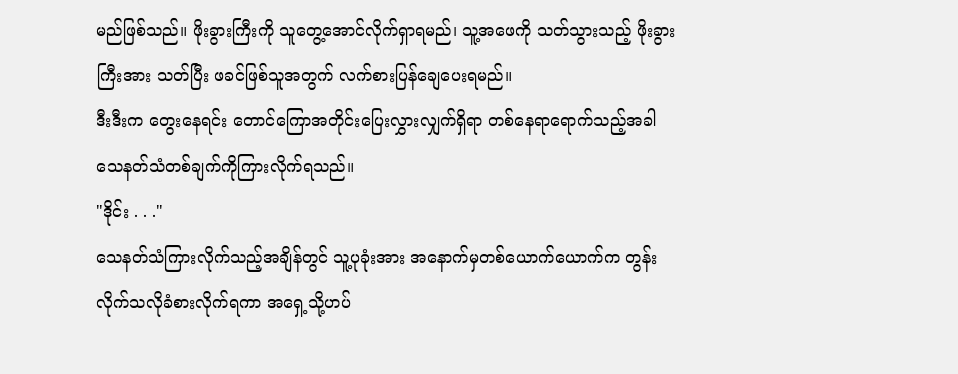မည်ဖြစ်သည်။ ဖိုးခွားကြီးကို သူတွေ့အောင်လိုက်ရှာရမည်၊ သူ့အဖေကို သတ်သွားသည့် ဖိုးခွားကြီးအား သတ်ပြီး ဖခင်ဖြစ်သူအတွက် လက်စားပြန်ချေပေးရမည်။
ဒီးဒီးက တွေးနေရင်း တောင်ကြောအတိုင်းပြေးလွှားလျှက်ရှိရာ တစ်နေရာရောက်သည့်အခါ သေနတ်သံတစ်ချက်ကိုကြားလိုက်ရသည်။
"ဒိုင်း . . ."
သေနတ်သံကြားလိုက်သည့်အချိန်တွင် သူ့ပုခုံးအား အနောက်မှတစ်ယောက်ယောက်က တွန်းလိုက်သလိုခံစားလိုက်ရကာ အရှေ့သို့ဟပ်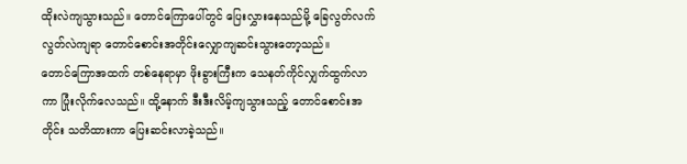ထိုးလဲကျသွားသည်။ တောင်ကြောပေါ်တွင် ပြေးလွှားနေသည်မို့ ခြေလွတ်လက်လွတ်လဲကျရာ တောင်စောင်းအတိုင်းလျှောကျဆင်းသွားတော့သည်။
တောင်ကြောအထက် တစ်နေရာမှာ ဖိုးခွားကြီးက သေနတ်ကိုင်လျှက်ထွက်လာကာ ပြုံးလိုက်လေသည်။ ထို့နောက် ဒီးဒီးလိမ့်ကျသွားသည့် တောင်စောင်းအတိုင်း သတိထားကာ ပြေးဆင်းလာခဲ့သည်။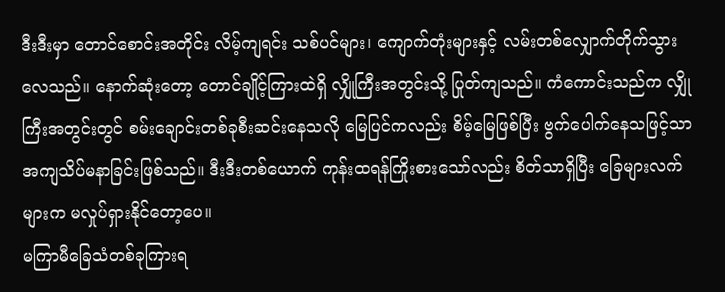ဒီးဒီးမှာ တောင်စောင်းအတိုင်း လိမ့်ကျရင်း သစ်ပင်များ၊ ကျောက်တုံးများနှင့် လမ်းတစ်လျှောက်တိုက်သွားလေသည်။ နောက်ဆုံးတော့ တောင်ချိုင့်ကြားထဲရှိ လျှိုကြီးအတွင်းသို့ ပြုတ်ကျသည်။ ကံကောင်းသည်က လျှိုကြီးအတွင်းတွင် စမ်းချောင်းတစ်ခုစီးဆင်းနေသလို မြေပြင်ကလည်း စိမ့်မြေဖြစ်ပြီး ဗွက်ပေါက်နေသဖြင့်သာ အကျသိပ်မနာခြင်းဖြစ်သည်။ ဒီးဒီးတစ်ယောက် ကုန်းထရန်ကြိုးစားသော်လည်း စိတ်သာရှိပြီး ခြေများလက်များက မလှုပ်ရှားနိုင်တော့ပေ။
မကြာမီခြေသံတစ်ခုကြားရ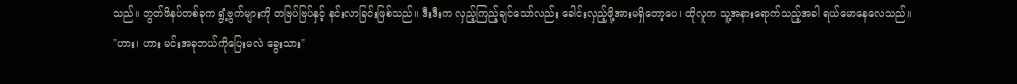သည်။ ဘွတ်ဖိနပ်တစ်ခုက ရွံ့ဗွက်များကို တဗြပ်ဗြပ်နှင့် နင်းလာခြင်းဖြစ်သည်။ ဒီးဒီးက လှည့်ကြည့်ချင်သော်လည်း ခေါင်းလှည့်ဖို့အားမရှိတော့ပေ၊ ထိုလူက သူ့အနားရောက်သည့်အခါ ရယ်မောနေလေသည်။
"ဟား၊ ဟား မင်းအခုဘယ်ကိုပြေးမလဲ ခွေးသား"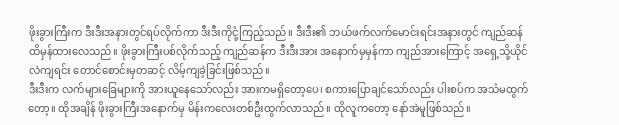ဖိုးခွားကြီးက ဒီးဒီးအနားတွင်ရပ်လိုက်ကာ ဒီးဒီးကိုငုံ့ကြည့်သည်။ ဒီးဒီး၏ ဘယ်ဖက်လက်မောင်းရင်းအနားတွင် ကျည်ဆန်ထိမှန်ထားလေသည်။ ဖိုးခွားကြီးပစ်လိုက်သည့် ကျည်ဆန်က ဒီးဒီးအား အနောက်မှမှန်ကာ ကျည်အားကြောင့် အရှေ့သို့ယိုင်လဲကျရင်း တောင်စောင်းမှတဆင့် လိမ့်ကျခဲ့ခြင်းဖြစ်သည်။
ဒီးဒီးက လက်များခြေများကို အားယူနေသော်လည်း အားကမရှိတော့ပေ၊ စကားပြောချင်သော်လည်း ပါးစပ်က အသံမထွက်တော့။ ထိုအချိန် ဖိုးခွားကြီးအနောက်မှ မိန်းကလေးတစ်ဦးထွက်လာသည်။ ထိုလူကတော့ နော်အဲမူဖြစ်သည်။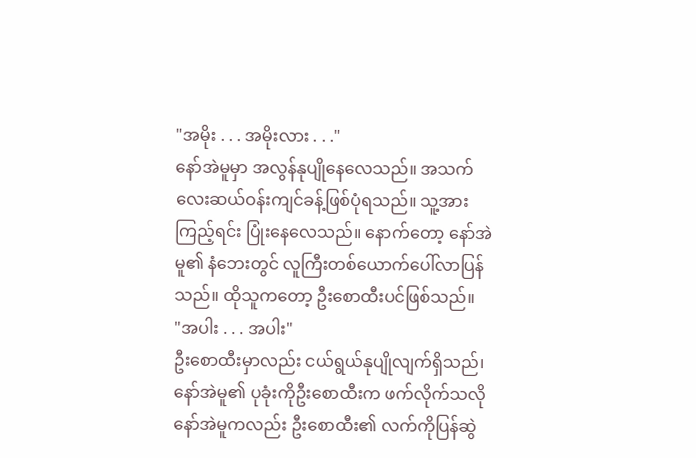"အမိုး . . . အမိုးလား . . ."
နော်အဲမူမှာ အလွန်နုပျိုနေလေသည်။ အသက်လေးဆယ်ဝန်းကျင်ခန့်ဖြစ်ပုံရသည်။ သူ့အားကြည့်ရင်း ပြုံးနေလေသည်။ နောက်တော့ နော်အဲမူ၏ နံဘေးတွင် လူကြီးတစ်ယောက်ပေါ်လာပြန်သည်။ ထိုသူကတော့ ဦးစောထီးပင်ဖြစ်သည်။
"အပါး . . . အပါး"
ဦးစောထီးမှာလည်း ငယ်ရွယ်နုပျိုလျက်ရှိသည်၊ နော်အဲမူ၏ ပုခုံးကိုဦးစောထီးက ဖက်လိုက်သလို နော်အဲမူကလည်း ဦးစောထီး၏ လက်ကိုပြန်ဆွဲ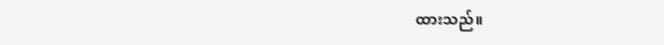ထားသည်။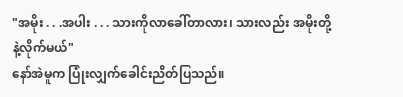"အမိုး . . .အပါး . . . သားကိုလာခေါ်တာလား၊ သားလည်း အမိုးတို့နဲ့လိုက်မယ်"
နော်အဲမူက ပြုံးလျှက်ခေါင်းညိတ်ပြသည်။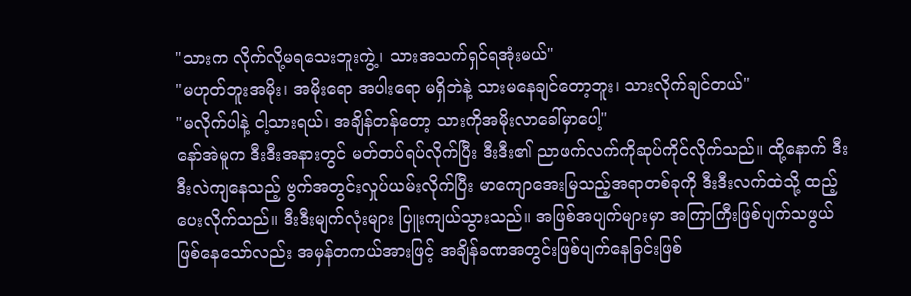"သားက လိုက်လို့မရသေးဘူးကွဲ့၊ သားအသက်ရှင်ရအုံးမယ်"
"မဟုတ်ဘူးအမိုး၊ အမိုးရော အပါးရော မရှိဘဲနဲ့ သားမနေချင်တော့ဘူး၊ သားလိုက်ချင်တယ်"
"မလိုက်ပါနဲ့ ငါ့သားရယ်၊ အချိန်တန်တော့ သားကိုအမိုးလာခေါ်မှာပေါ့"
နော်အဲမူက ဒီးဒီးအနားတွင် မတ်တပ်ရပ်လိုက်ပြီး ဒီးဒီး၏ ညာဖက်လက်ကိုဆုပ်ကိုင်လိုက်သည်။ ထို့နောက် ဒီးဒီးလဲကျနေသည့် ဗွက်အတွင်းလှုပ်ယမ်းလိုက်ပြီး မာကျောအေးမြသည့်အရာတစ်ခုကို ဒီးဒီးလက်ထဲသို့ ထည့်ပေးလိုက်သည်။ ဒီးဒီးမျက်လုံးများ ပြူးကျယ်သွားသည်။ အဖြစ်အပျက်များမှာ အကြာကြီးဖြစ်ပျက်သဖွယ်ဖြစ်နေသော်လည်း အမှန်တကယ်အားဖြင့် အချိန်ခဏအတွင်းဖြစ်ပျက်နေခြင်းဖြစ်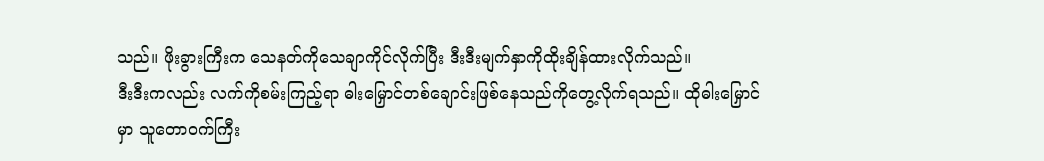သည်။ ဖိုးခွားကြီးက သေနတ်ကိုသေချာကိုင်လိုက်ပြီး ဒီးဒီးမျက်နှာကိုထိုးချိန်ထားလိုက်သည်။
ဒီးဒီးကလည်း လက်ကိုစမ်းကြည့်ရာ ဓါးမြှောင်တစ်ချောင်းဖြစ်နေသည်ကိုတွေ့လိုက်ရသည်။ ထိုဓါးမြှောင်မှာ သူတောဝက်ကြီး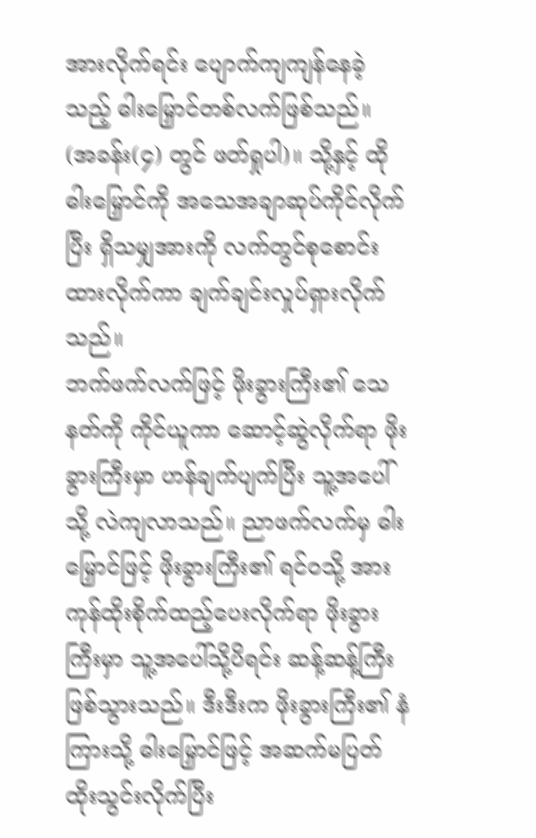အားလိုက်ရင်း ပျောက်ကျကျန်နေခဲ့သည့် ဓါးမြှောင်တစ်လက်ဖြစ်သည်။ (အခန်း(၄) တွင် ဖတ်ရှုပါ)။ သို့နှင့် ထိုဓါးမြှောင်ကို အသေအချာဆုပ်ကိုင်လိုက်ပြီး ရှိသမျှအားကို လက်တွင်စုစောင်းထားလိုက်ကာ ချက်ချင်းလှုပ်ရှားလိုက်သည်။
ဘက်ဖက်လက်ဖြင့် ဖိုးခွားကြီး၏ သေနတ်ကို ကိုင်ယူကာ ဆောင့်ဆွဲလိုက်ရာ ဖိုးခွားကြီးမှာ ဟန်ချက်ပျက်ပြီး သူ့အပေါ်သို့ လဲကျလာသည်။ ညာဖက်လက်မှ ဓါးမြှောင်ဖြင့် ဖိုးခွားကြီး၏ ရင်၀သို့ အားကုန်ထိုးစိုက်ထည့်ပေးလိုက်ရာ ဖိုးခွားကြီးမှာ သူ့အပေါ်သို့ပိရင်း ဆန့်ဆန့်ကြီးဖြစ်သွားသည်။ ဒီးဒီးက ဖိုးခွားကြီး၏ နံကြားသို့ ဓါးမြှောင်ဖြင့် အဆက်မပြတ် ထိုးသွင်းလိုက်ပြီး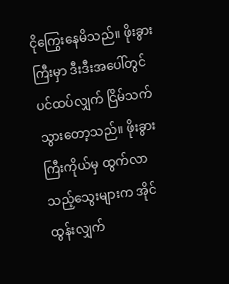ငိုကြွေးနေမိသည်။ ဖိုးခွားကြီးမှာ ဒီးဒီးအပေါ်တွင်ပင်ထပ်လျှက် ငြိမ်သက်သွားတော့သည်။ ဖိုးခွားကြီးကိုယ်မှ ထွက်လာသည့်သွေးများက အိုင်ထွန်းလျှက်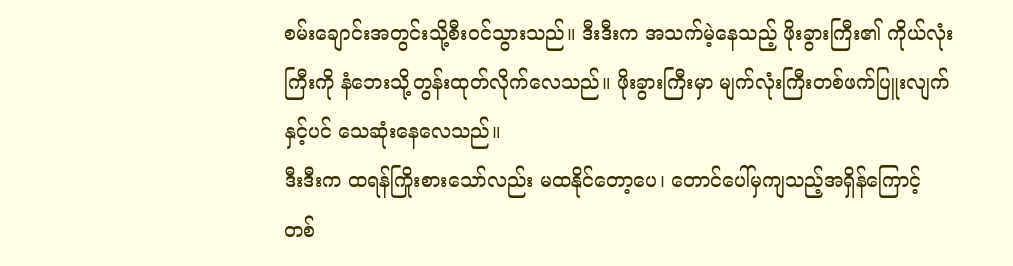စမ်းချောင်းအတွင်းသို့စီးဝင်သွားသည်။ ဒီးဒီးက အသက်မဲ့နေသည့် ဖိုးခွားကြီး၏ ကိုယ်လုံးကြီးကို နံဘေးသို့တွန်းထုတ်လိုက်လေသည်။ ဖိုးခွားကြီးမှာ မျက်လုံးကြီးတစ်ဖက်ပြူးလျက်နှင့်ပင် သေဆုံးနေလေသည်။
ဒီးဒီးက ထရန်ကြိုးစားသော်လည်း မထနိုင်တော့ပေ၊ တောင်ပေါ်မှကျသည့်အရှိန်ကြောင့် တစ်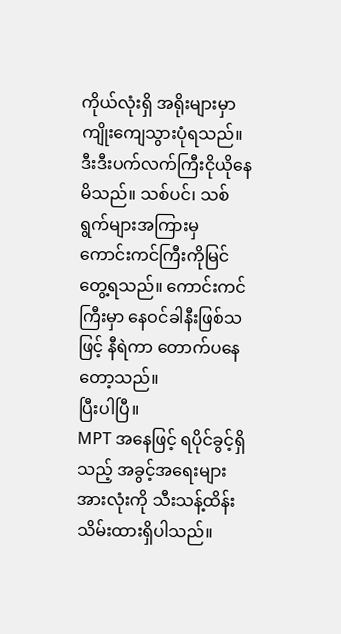ကိုယ်လုံးရှိ အရိုးများမှာ ကျိုးကျေသွားပုံရသည်။ ဒီးဒီးပက်လက်ကြီးငိုယိုနေမိသည်။ သစ်ပင်၊ သစ်ရွက်များအကြားမှ ကောင်းကင်ကြီးကိုမြင်တွေ့ရသည်။ ကောင်းကင်ကြီးမှာ နေဝင်ခါနီးဖြစ်သဖြင့် နီရဲကာ တောက်ပနေတော့သည်။
ပြီးပါပြီ။
MPT အနေဖြင့် ရပိုင်ခွင့်ရှိသည့် အခွင့်အရေးများအားလုံးကို သီးသန့်ထိန်းသိမ်းထားရှိပါသည်။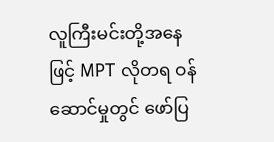လူကြီးမင်းတို့အနေဖြင့် MPT လိုတရ ဝန်ဆောင်မှုတွင် ဖော်ပြ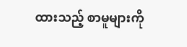ထားသည့် စာမူများကို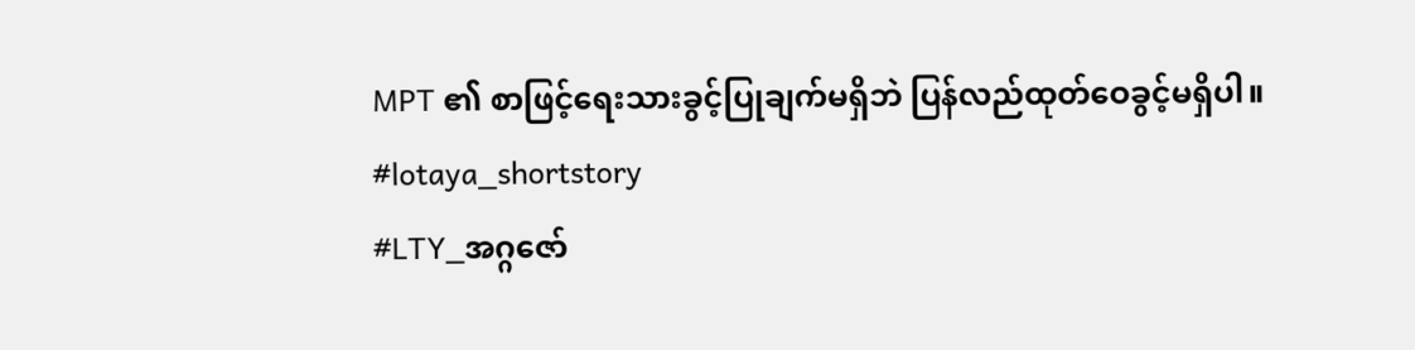MPT ၏ စာဖြင့်ရေးသားခွင့်ပြုချက်မရှိဘဲ ပြန်လည်ထုတ်ဝေခွင့်မရှိပါ။
#lotaya_shortstory
#LTY_အဂ္ဂဇော်